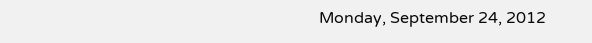Monday, September 24, 2012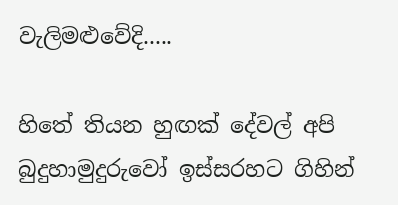වැලිමළුවේදි.....

හිතේ තියන හුඟක් දේවල් අපි බුදුහාමුදුරුවෝ ඉස්සරහට ගිහින්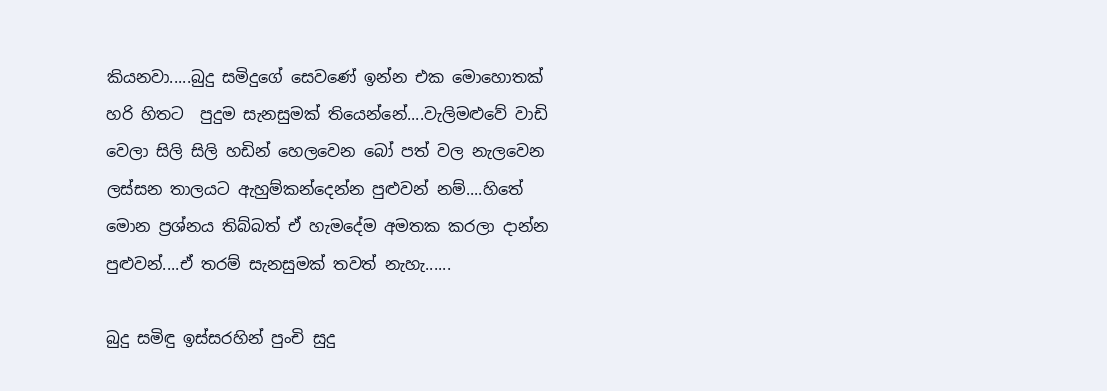කියනවා.....බුදු සමිදුගේ සෙවණේ ඉන්න එක මොහොතක් හරි හිතට  පුදුම සැනසුමක් තියෙන්නේ....වැලිමළුවේ වාඩි වෙලා සිලි සිලි හඩින් හෙලවෙන බෝ පත් වල නැලවෙන ලස්සන තාලයට ඇහුම්කන්දෙන්න පුළුවන් නම්....හිතේ මොන ප්‍රශ්නය තිබ්බත් ඒ හැමදේම අමතක කරලා දාන්න පුළුවන්....ඒ තරම් සැනසුමක් තවත් නැහැ......

බුදු සමිඳු ඉස්සරහින් පුංචි සුදු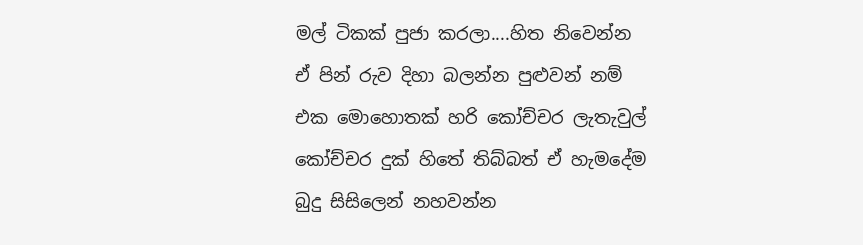මල් ටිකක් පුජා කරලා....හිත නිවෙන්න ඒ පින් රුව දිහා බලන්න පුළුවන් නම් එක මොහොතක් හරි කෝච්චර ලැතැවුල් කෝච්චර දුක් හිතේ තිබ්බත් ඒ හැමදේම බුදු සිසිලෙන් නහවන්න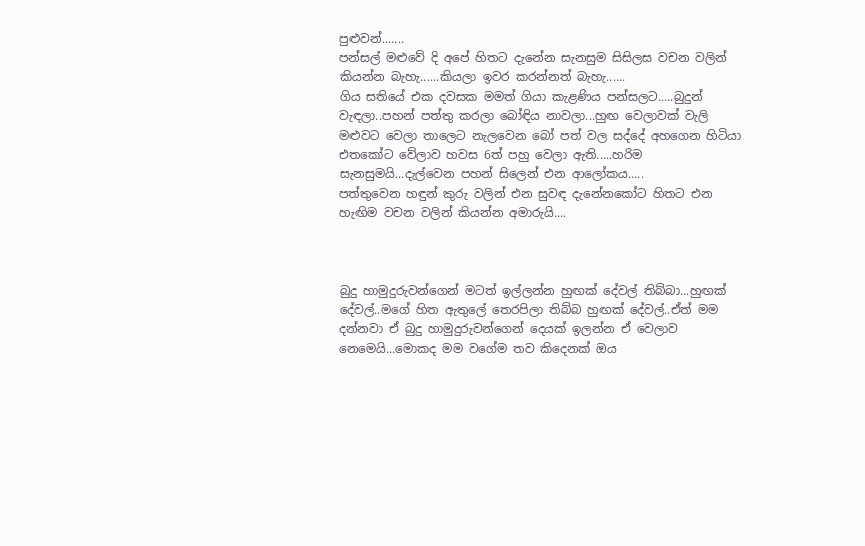පුළුවන්.......
පන්සල් මළුවේ දි අපේ හිතට දැනේන සැනසුම සිසිලස වචන වලින් කියන්න බැහැ......කියලා ඉවර කරන්නත් බැහැ......
ගිය සතියේ එක දවසක මමත් ගියා කැළණිය පන්සලට.....බුදුන් වැඳලා..පහන් පත්තු කරලා බෝඳිය නාවලා...හුඟ වෙලාවක් වැලි මළුවට වෙලා තාලෙට නැලවෙන බෝ පත් වල සද්දේ අහගෙන හිටියා එතකෝට වේලාව හවස 6ත් පහු වෙලා ඇති.....හරිම සැනසුමයි...දැල්වෙන පහන් සිලෙන් එන ආලෝකය.....
පත්තුවෙන හඳුන් කුරු වලින් එන සුවඳ දැනේනකෝට හිතට එන හැඟිම වචන වලින් කියන්න අමාරුයි....



බුදු හාමුදුරුවන්ගෙන් මටත් ඉල්ලන්න හුඟක් දේවල් තිබ්බා...හුඟක් දේවල්..මගේ හිත ඇතුලේ තෙරපිලා තිබ්බ හුඟක් දේවල්..ඒත් මම දන්නවා ඒ බුදු හාමුදුරුවන්ගෙන් දෙයක් ඉලන්න ඒ වෙලාව නෙමෙයි...මොකද මම වගේම තව කිදෙනක් ඔය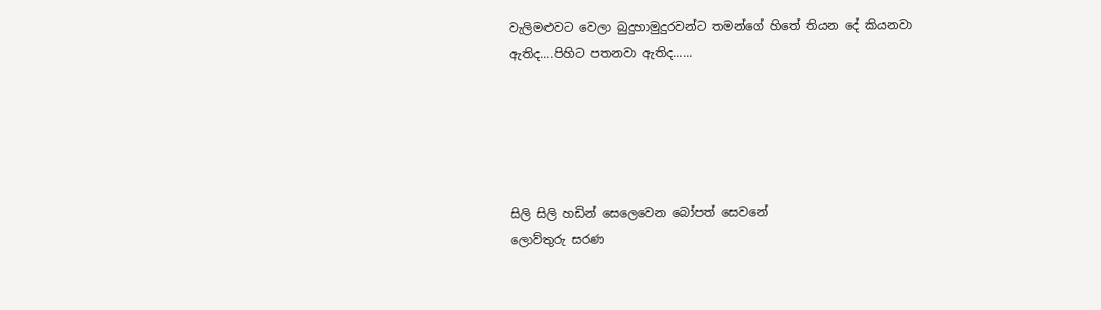වැලිමළුවට වෙලා බුදුහාමුදුරවන්ට තමන්ගේ හිතේ තියන දේ කියනවා ඇතිද....පිහිට පතනවා ඇතිද......





සිලි සිලි හඩින් සෙලෙවෙන බෝපත් සෙවනේ
ලොව්තුරු සරණ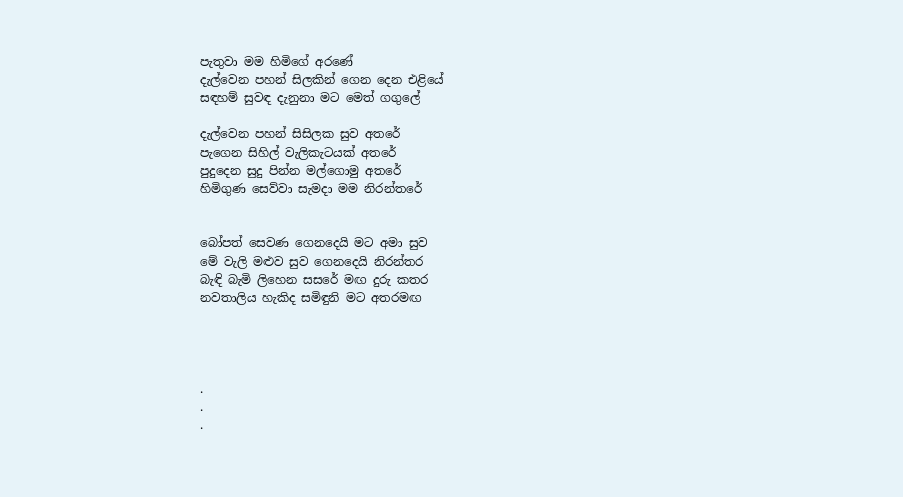පැතුවා මම හිමිගේ අරණේ
දැල්වෙන පහන් සිලකින් ගෙන දෙන එළියේ
සඳහම් සුවඳ දැනුනා මට මෙත් ගගුලේ

දැල්වෙන පහන් සිසිලක සුව අතරේ
පැගෙන සිහිල් වැලිකැටයක් අතරේ
පුදුදෙන සුදු පින්න මල්ගොමු අතරේ
හිමිගුණ සෙව්වා සැමදා මම නිරන්තරේ


බෝපත් සෙවණ ගෙනදෙයි මට අමා සුව
මේ වැලි මළුව සුව ගෙනදෙයි නිරන්තර
බැඳි බැමි ලිහෙන සසරේ මඟ දුරු කතර
නවතාලිය හැකිද සමිඳුනි මට අතරමඟ




.
.
.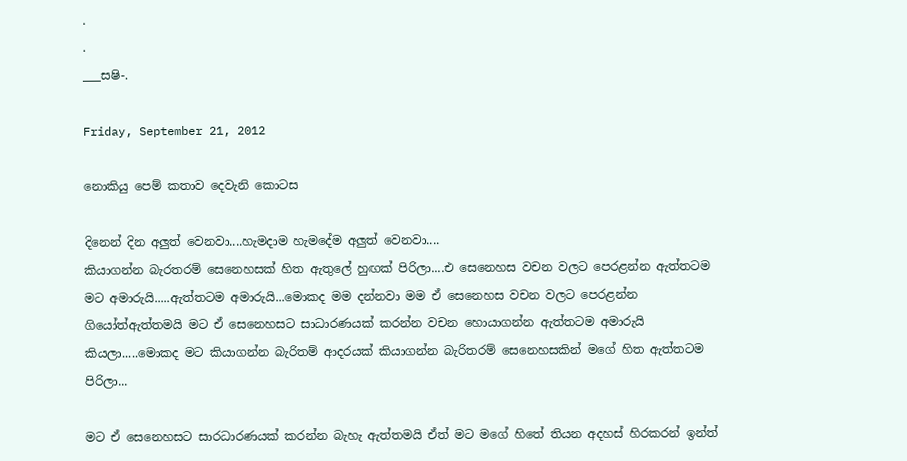.
.
___සෂි-.

Friday, September 21, 2012

නොකියු පෙම් කතාව දෙවැනි කොටස

දිනෙන් දින අලුත් වෙනවා....හැමදාම හැමදේම අලුත් වෙනවා....
කියාගන්න බැරතරම් සෙනෙහසක් හිත ඇතුලේ හුඟක් පිරිලා....එ සෙනෙහස වචන වලට පෙරළන්න ඇත්තටම මට අමාරුයි.....ඇත්තටම අමාරුයි...මොකද මම දන්නවා මම ඒ සෙනෙහස වචන වලට පෙරළන්න ගියෝත්ඇත්තමයි මට ඒ සෙනෙහසට සාධාරණයක් කරන්න වචන හොයාගන්න ඇත්තටම අමාරුයි කියලා.....මොකද මට කියාගන්න බැරිතම් ආදරයක් කියාගන්න බැරිතරම් සෙනෙහසකින් මගේ හිත ඇත්තටම පිරිලා...

මට ඒ සෙනෙහසට සාරධාරණයක් කරන්න බැහැ ඇත්තමයි ඒත් මට මගේ හිතේ තියන අදහස් හිරකරන් ඉන්ත්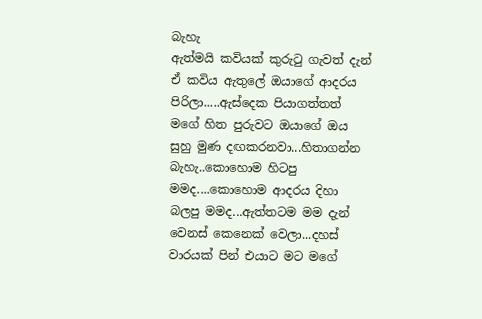බැහැ
ඇත්මයි කවියක් කුරුටු ගැවත් දැන් ඒ කවිය ඇතුලේ ඔයාගේ ආදරය පිරිලා.....ඇස්දෙක පියාගත්තත් මගේ හිත පුරුවට ඔයාගේ ඔය සුහු මුණ දඟකරනවා...හිතාගන්න බැහැ..කොහොම හිටපු මමද....කොහොම ආදරය දිහා බලපු මමද...ඇත්තටම මම දැන් වෙනස් කෙනෙක් වෙලා...දහස් වාරයක් පින් එයාට මට මගේ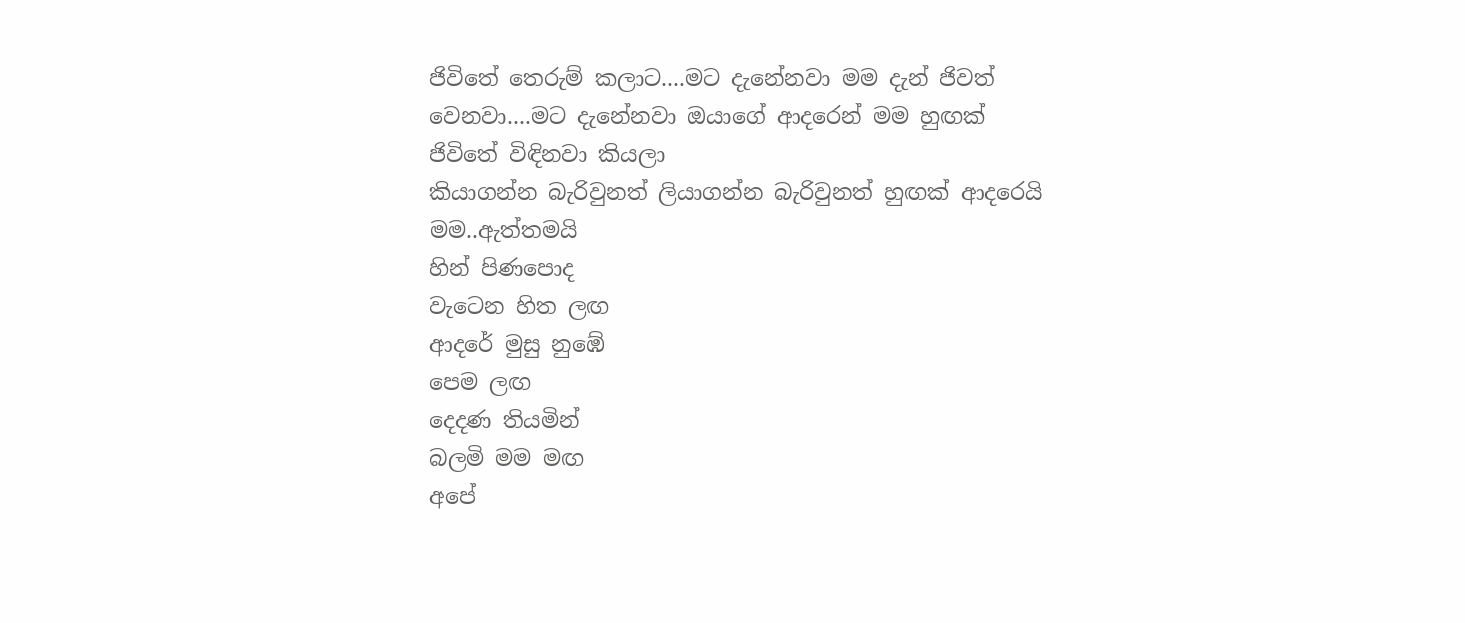ජිවිතේ තෙරුම් කලාට....මට දැනේනවා මම දැන් ජිවත් වෙනවා....මට දැනේනවා ඔයාගේ ආදරෙන් මම හුඟක් ජිවිතේ විඳිනවා කියලා
කියාගන්න බැරිවුනත් ලියාගන්න බැරිවුනත් හුඟක් ආදරෙයි මම..ඇත්තමයි
හින් පිණපොද
වැටෙන හිත ලඟ
ආදරේ මුසු නුඹේ
පෙම ලඟ
දෙදණ තියමින්
බලමි මම මඟ
අපේ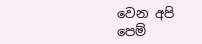වෙන අපි
පෙම්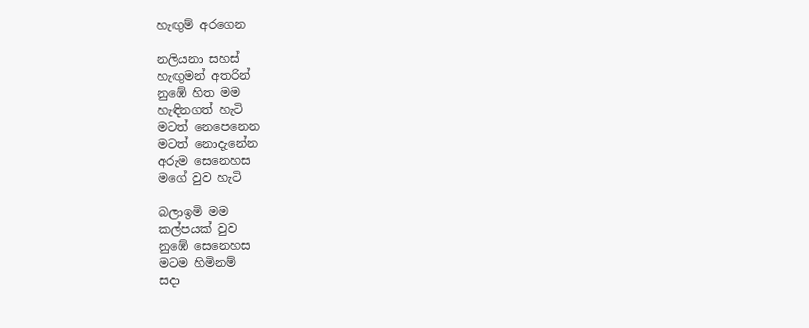හැඟුම් අරගෙන

නලියනා සහස්
හැඟුමන් අතරින්
නුඹේ හිත මම
හැඳිනගත් හැටි
මටත් නෙපෙනෙන
මටත් නොදැනේන
අරුම සෙනෙහස
මගේ වුව හැටි

බලාඉමි මම
කල්පයක් වුව
නුඹේ සෙනෙහස
මටම හිමිනම්
සදා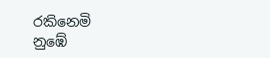රකිනෙමි
නුඹේ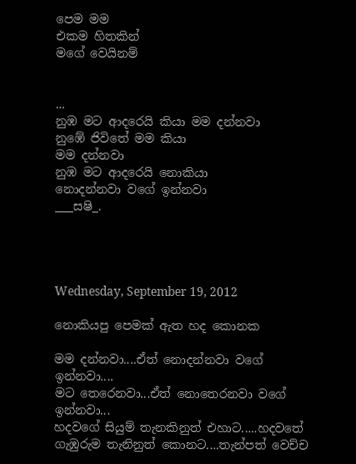පෙම මම
එකම හිතකින්
මගේ වෙයිනම්


...
නුඹ මට ආදරෙයි කියා මම දන්නවා
නුඹේ ජිවිතේ මම කියා
මම දන්නවා
නුඹ මට ආදරෙයි නොකියා
නොදන්නවා වගේ ඉන්නවා
___සෂි_.




Wednesday, September 19, 2012

නොකියපු පෙමක් ඇත හද කොනක

මම දන්නවා....ඒත් නොදන්නවා වගේ ඉන්නවා....
මට තෙරෙනවා...ඒත් නොතෙරනවා වගේ ඉන්නවා...
හදවගේ සියුම් තැනකිනුත් එහාට.....හදවතේ ගැඹුරුම තැනිනුත් කොනට....තැන්පත් වෙච්ච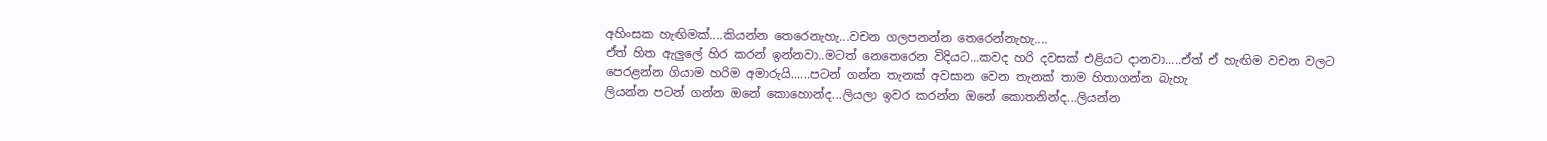අහිංසක හැඟිමක්....කියන්න තෙරෙනැහැ...වචන ගලපනන්න තෙරෙන්නැහැ....
ඒත් හිත ඇලුලේ හිර කරන් ඉන්නවා..මටත් නෙතෙරෙන විදියට...කවද හරි දවසක් එළියට දානවා.....ඒත් ඒ හැඟිම වචන වලට පෙරළන්න ගියාම හරිම අමාරුයි......පටන් ගන්න තැනක් අවසාන වෙන තැනක් තාම හිතාගන්න බැහැ
ලියන්න පටන් ගන්න ඔනේ කොහොන්ද...ලියලා ඉවර කරන්න ඔනේ කොතනින්ද...ලියන්න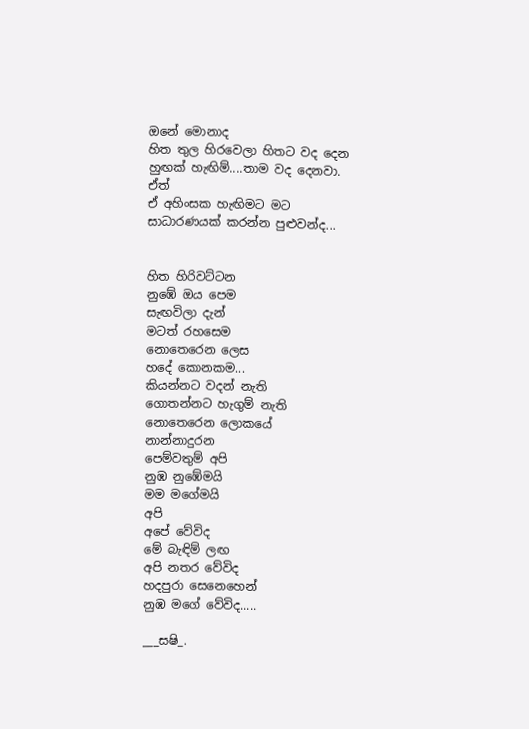ඔනේ මොනාද‍
හිත තුල හිරවෙලා හිතට වද දෙන හුඟක් හැඟිම්....තාම වද දෙනවා.
ඒත්
ඒ අහිංසක හැඟිමට මට සාධාරණයක් කරන්න පුළුවන්ද...


හිත හිරිවට්ටන
නුඹේ ඔය පෙම
සැඟවිලා දැන්
මටත් රහසෙම
නොතෙරෙන ලෙස
හදේ කොනකම...
කියන්නට වදන් නැති
ගොතන්නට හැගුම් නැති
නොතෙරෙන ලොකයේ
නාන්නාදුරන
පෙම්වතුම් අපි
නුඹ නු‍ඹේමයි
මම මගේමයි
අපි
අපේ වේවිද
මේ බැඳිම් ලඟ
අපි නතර වේවිද
හදපුරා සෙනෙහෙන්
නුඹ මගේ වේවිද.....

___සෂි_.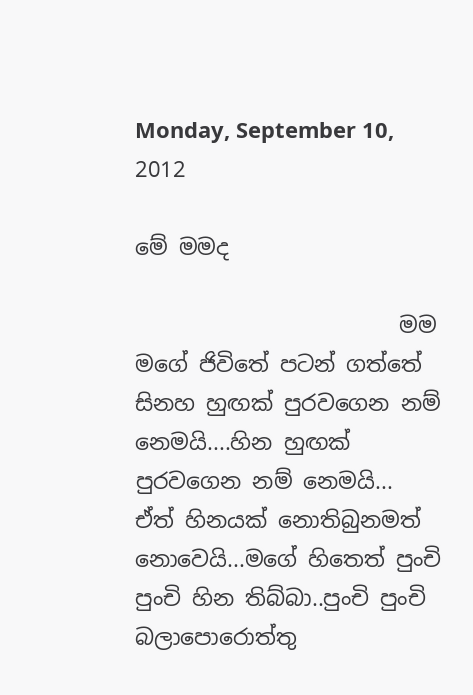Monday, September 10, 2012

මේ මමද

                        මම මගේ ජිවිතේ පටන් ගත්තේ සිනහ හුඟක් පුරවගෙන නම් නෙමයි....හින හුඟක් පුරවගෙන නම් නෙමයි...
ඒත් හිනයක් නොතිබුනමත් නොවෙයි...මගේ හිතෙත් පුංචි පුංචි හින තිබ්බා..පුංචි පුංචි බලාපොරොත්තු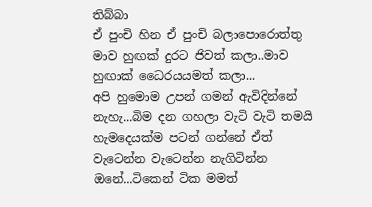තිබ්බා
ඒ පුංචි හින ඒ පුංචි බලාපොරොත්තු මාව හුඟක් දුරට ජිවත් කලා..මාව හුඟාක් ධෛරයයමත් කලා...
අපි හුමොම උපන් ගමන් ඇවිදින්නේ නැහැ...බිම දන ගහලා වැටි වැටි තමයි හැමදෙයක්ම පටන් ගන්නේ ඒත් වැටෙන්න වැටෙන්න නැගිටින්න ඔනේ...ටිකෙන් ටික මමත්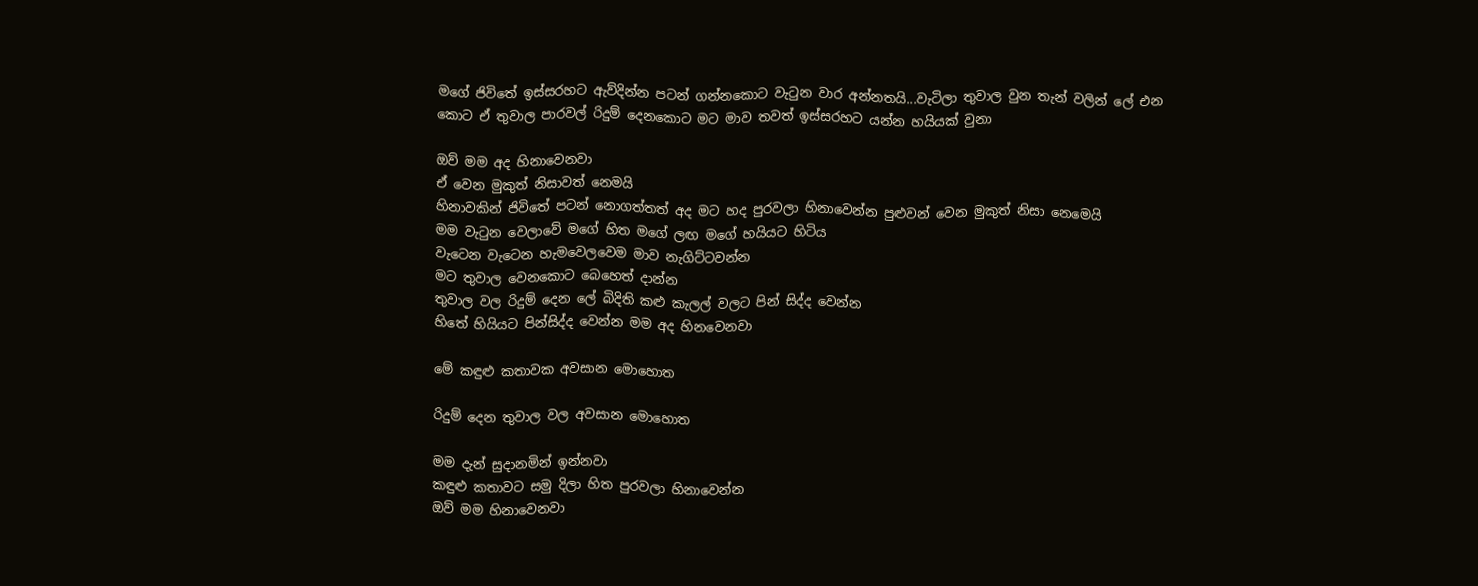මගේ ජිවිතේ ඉස්සරහට ඇව්දින්න පටන් ගන්නකොට වැටුන වාර අන්නතයි...වැටිලා තුවාල වුන තැන් වලින් ලේ එන කොට ඒ තුවාල පාරවල් රිදුම් දෙනකොට මට මාව තවත් ඉස්සරහට යන්න හයියක් වුනා

ඔව් මම අද හිනාවෙනවා
ඒ වෙන මුකුත් නිසාවත් නෙමයි
හිනාවකින් ජිවිතේ පටන් නොගත්තත් අද මට හද පුරවලා හිනාවෙන්න පුළුවන් වෙන මුකුත් නිසා නෙමෙයි
මම වැටුන වෙලාවේ මගේ හිත මගේ ලඟ මගේ හයියට හිටිය
වැටෙන වැටෙන හැමවෙලවෙම මාව නැගිට්ටවන්න
මට තුවාල වෙනකොට බෙහෙත් දාන්න
තුවාල වල රිදුම් දෙන ලේ බිදිති කළු කැලල් වලට පින් සිද්ද වෙන්න
හිතේ හියියට පින්සිද්ද වෙන්න මම අද හිනවෙනවා

මේ කඳුළු කතාවක අවසාන මොහොත

රිදුම් දෙන තුවාල වල අවසාන මොහොත

මම දැන් සුදානමින් ඉන්නවා
කඳුළු කතාවට සමු දිලා හිත පුරවලා හිනාවෙන්න
ඔව් මම හිනාවෙනවා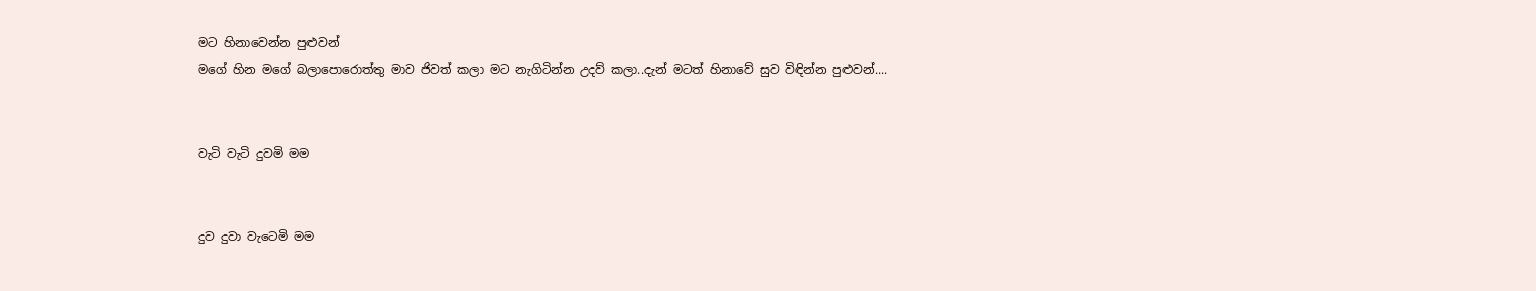මට හිනාවෙන්න පුළුවන්
මගේ හින මගේ බලාපොරොත්තු මාව ජිවත් කලා මට නැගිටින්න උදව් කලා..දැන් මටත් හිනාවේ සුව විඳින්න පුළුවන්....


වැටි වැටි දුවමි මම


දුව දුවා වැටෙමි මම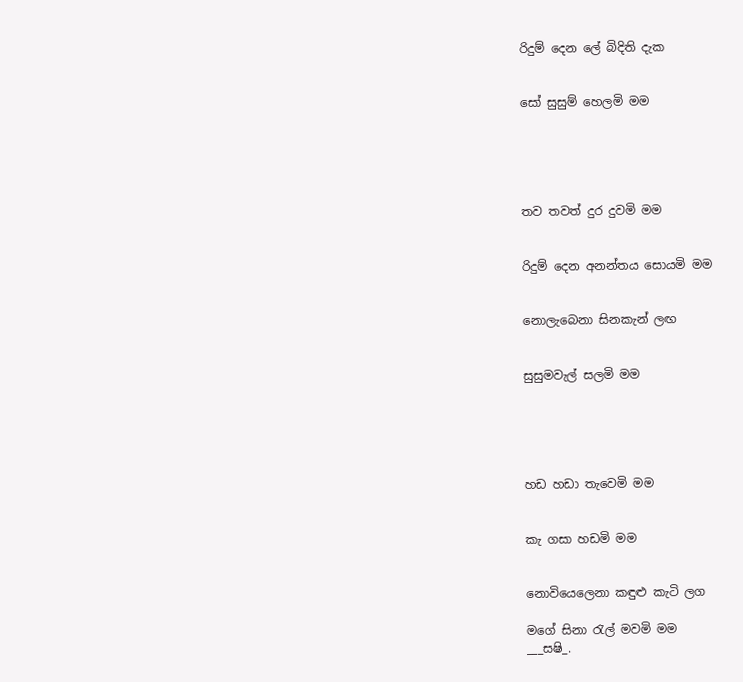රිදුම් දෙන ලේ බිදිති දැක


සෝ සුසුම් හෙලමි මම





තව තවත් දුර දුවමි මම


රිදුම් දෙන අනන්තය සොයමි මම


නොලැබෙනා සිනකැන් ලඟ


සුසුමවැල් සලමි මම





හඩ හඩා තැවෙමි මම


කැ ගසා හඩමි මම


නොවියෙලෙනා කඳුළු කැටි ලග

මගේ සිනා රැල් මවමි මම
___සෂි_.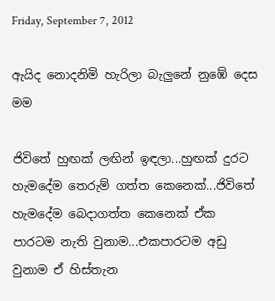Friday, September 7, 2012

ඇයිද නොදනිමි හැරිලා බැලුනේ නුඹේ දෙස මම

ජිවිතේ හුඟක් ලඟින් ඉඳලා...හුඟක් දුරට හැමදේම තෙරුම් ගත්ත කෙනෙක්...ජිවිතේ හැමදේම බෙදාගත්ත කෙනෙක් ඒක පාරටම නැති වුනාම...එකපාරටම අඩු වුනාම ඒ හිස්තැන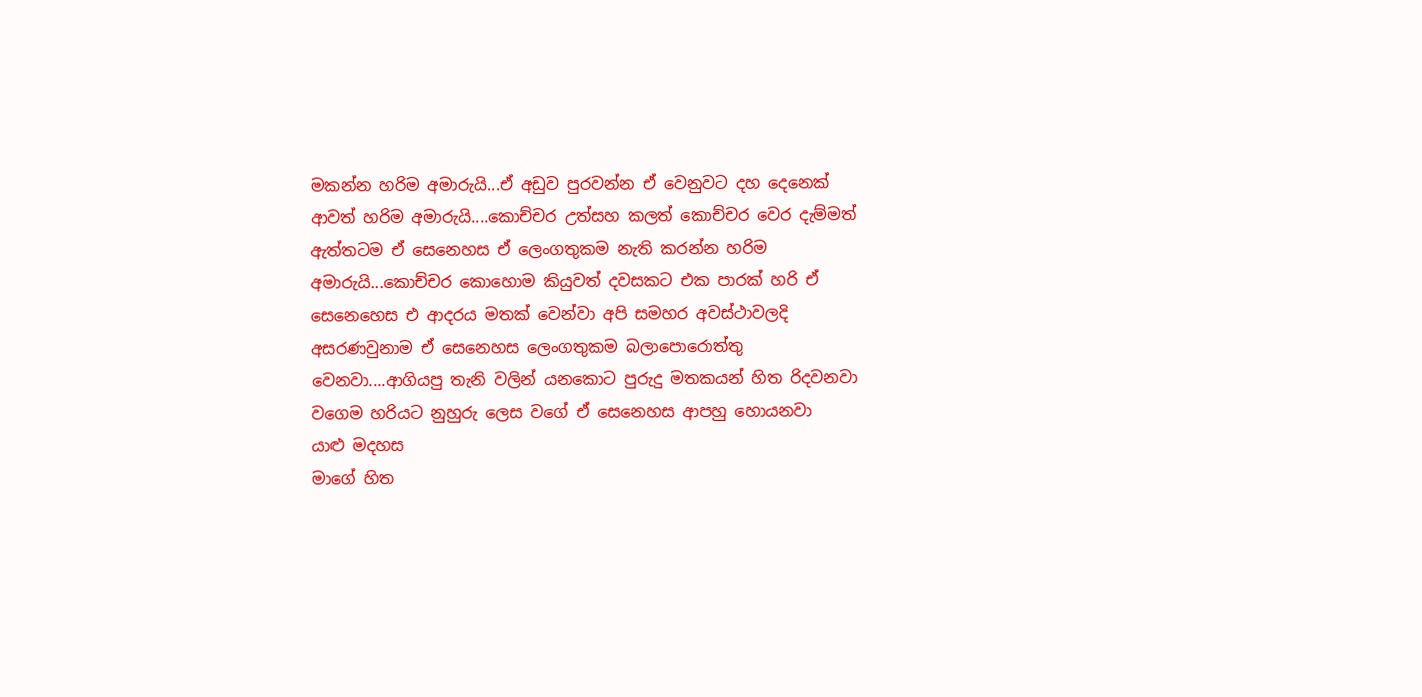මකන්න හරිම අමාරුයි...ඒ අඩුව පුරවන්න ඒ වෙනුවට දහ දෙනෙක් ආවත් හරිම අමාරුයි....කොච්චර උත්සහ කලත් කොච්චර වෙර දැම්මත් ඇත්තටම ඒ සෙනෙහස ඒ ලෙංගතුකම නැති කරන්න හරිම අමාරුයි...කොච්චර කොහොම කියුවත් දවසකට එක පාරක් හරි ඒ සෙනෙහෙස එ ආදරය මතක් වෙන්වා අපි සමහර අවස්ථාවලදි අසරණවුනාම ඒ සෙනෙහස ලෙංගතුකම බලාපොරොත්තු වෙනවා....ආගියපු තැනි වලින් යනකොට පුරුදු මතකයන් හිත රිදවනවා වගෙම හරියට නුහුරු ලෙස වගේ ඒ සෙනෙහස ආපහු හොයනවා
යාළු මදහස
මාගේ හිත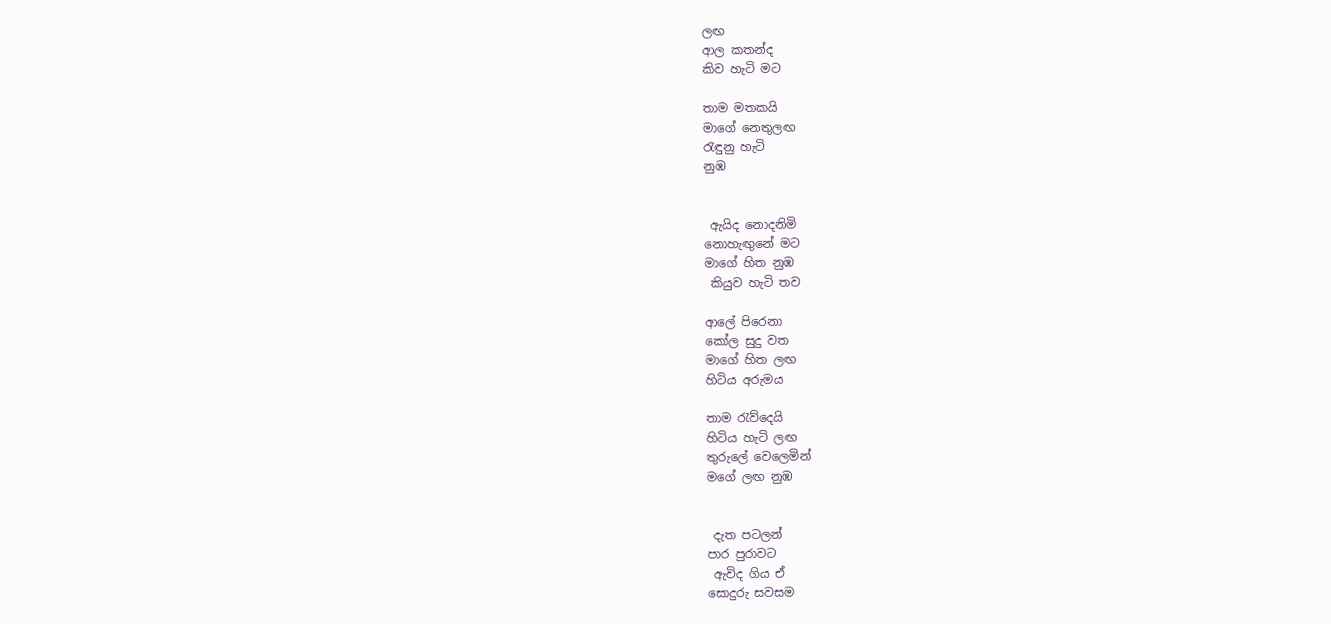ලඟ
ආල කතන්ද
කිව හැටි මට

තාම මතකයි
මාගේ නෙතුලඟ
රැඳුනු හැටි
නුඹ


 ඇයිද නොදනිමි
නොහැඟුනේ මට
මාගේ හිත නුඹ
 කියුව හැටි තව

ආලේ පිරෙනා
කෝල සුදු වත
මාගේ හිත ලඟ
හිටිය අරුමය

තාම රැව්දෙයි
හිටිය හැටි ලඟ
තුරුලේ වෙලෙමින්
මගේ ලඟ නුඹ


 දැත පටලන්
පාර පුරාවට
 ඇවිද ගිය ඒ
සොදුරු සවසම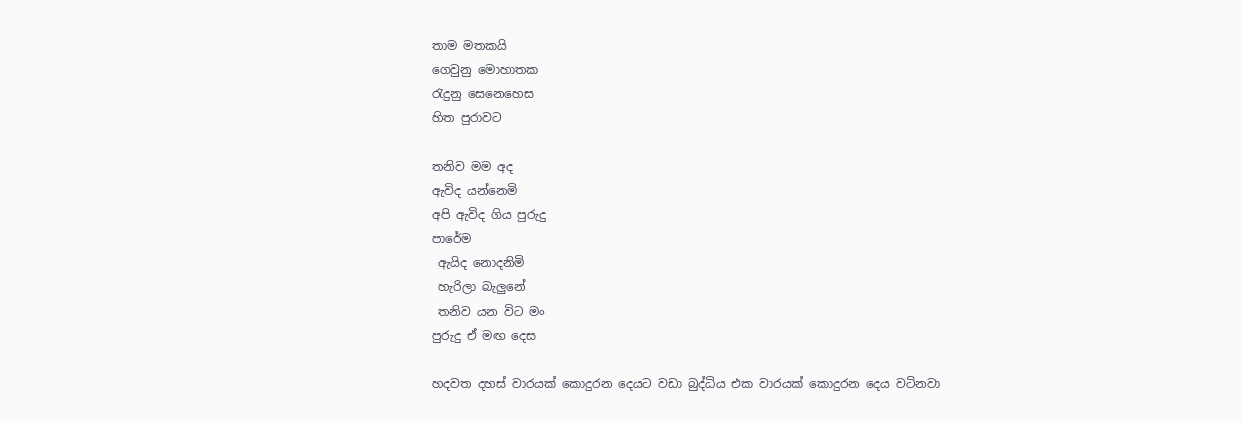තාම මතකයි
ගෙවුනු මොහාතක
රැදුනු සෙනෙහෙස
හිත පුරාවට

තනිව මම අද
ඇවිද යන්නෙමි
අපි ඇවිද ගිය පුරුදු
පාරේම
 ඇයිද නොදනිමි
 හැරිලා බැලුනේ
 තනිව යන විට මං
පුරුදු ඒ මඟ දෙස

හදවත දහස් වාරයක් කොදුරන දෙයට වඩා බුද්ධිය එක වාරයක් කොදුරන දෙය වටිනවා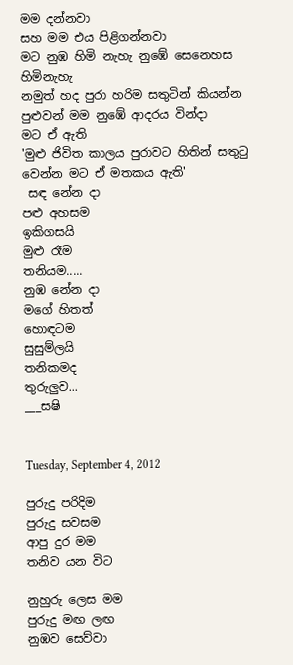මම දන්නවා
සහ මම එය පිළිගන්නවා
මට නුඹ හිමි නැහැ නුඹේ සෙනෙහස හිමිනැහැ
නමුත් හද පුරා හරිම සතුටින් කියන්න පුළුවන් මම නුඹේ ආදරය වින්දා
මට ඒ ඇති
'මුළු ජිවිත කාලය පුරාවට හිතින් සතුටු වෙන්න මට ඒ මතකය ඇති'
 සඳ නේන දා
පළු අහසම
ඉකිගසයි
මුළු රෑම
තනියම.....
නුඹ නේන දා
මගේ හිතත්
හොඳටම
සුසුම්ලයි
තනිකමද
තුරුලුව...
___සෂි


Tuesday, September 4, 2012

පුරුදු පරිදිම
පුරුදු සවසම
ආපු දුර මම
තනිව යන විට

නුහුරු ලෙස මම
පුරුදු මඟ ලඟ
නුඹව සෙව්වා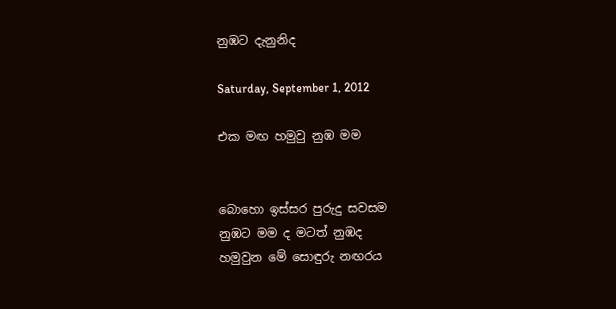නුඹට දැනුනිද

Saturday, September 1, 2012

එක මඟ හමුවු නුඹ මම


බොහො ඉස්සර පුරුදු සවසම
නුඹට මම ද මටත් නුඹද
හමුවුන මේ සොඳුරු නඟරය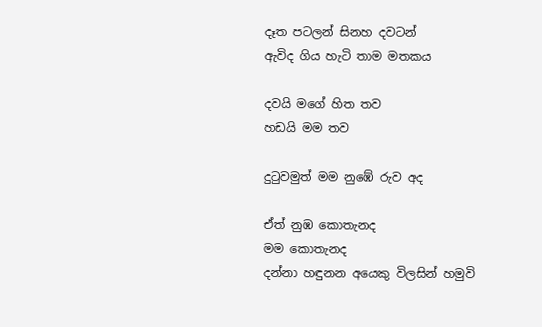දෑත පටලන් සිනහ දවටන්
ඇවිද ගිය හැටි තාම මතකය

දවයි මගේ හිත තව
හඩයි මම තව

දුටුවමුත් මම නුඹේ රුව අද

ඒත් නුඹ කොතැනද
මම කොතැනද
දන්නා හඳුනන අයෙකු විලසින් හමුවි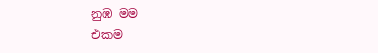නුඹ මම
එකම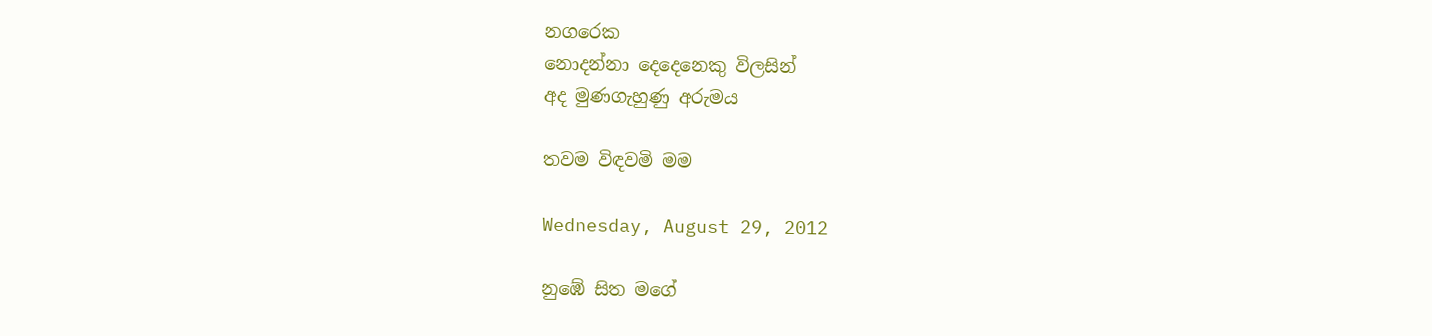නගරෙක
නොදන්නා දෙදෙනෙකු විලසින්
අද මුණගැහුණු අරුමය

තවම විඳවමි මම

Wednesday, August 29, 2012

නුඹේ සිත මගේ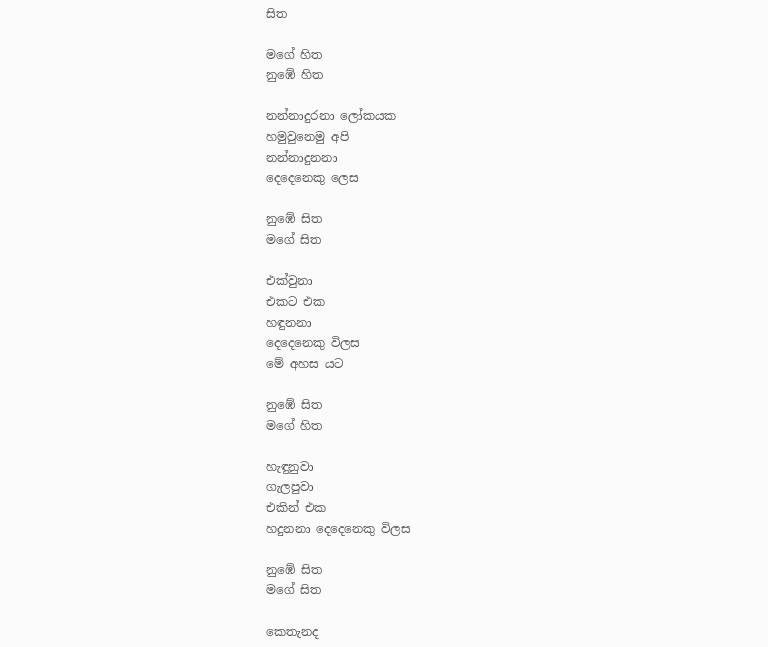සිත

මගේ හිත
නුඹේ හිත

නන්නාදුරනා ලෝකයක
හමුවුනෙමු අපි
නන්නාදුනනා
දෙදෙනෙකු ලෙස

නුඹේ සිත
මගේ සිත

එක්වුනා
එකට එක
හඳුනනා
දෙදෙනෙකු විලස
මේ අහස යට

නුඹේ සිත
මගේ හිත

හැඳුනුවා
ගැලපුවා
එකින් එක
හදුනනා දෙදෙනෙකු විලස

නුඹේ සිත
මගේ සිත

කෙතැනද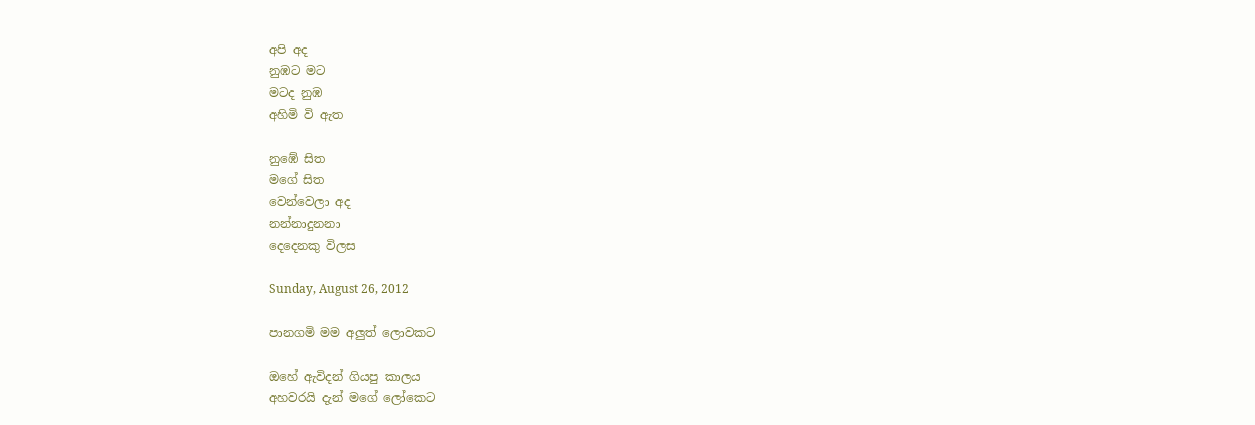අපි අද
නුඹට මට
මටද නුඹ
අහිමි වි ඇත

නුඹේ සිත
මගේ සිත
වෙන්වෙලා අද
නන්නාදුනනා
දෙදෙනකු විලස

Sunday, August 26, 2012

පානගමි මම අලුත් ලොවකට

ඔහේ ඇවිදන් ගියපු කාලය
අහවරයි දැන් මගේ ලෝකෙට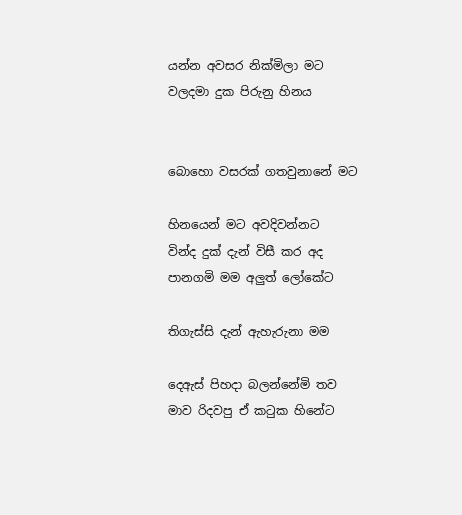යන්න අවසර නික්මිලා මට
වලදමා දුක පිරුනු හිනය


බොහො වසරක් ගතවුනානේ මට

හිනයෙන් මට අවදිවන්නට
වින්ද දුක් දැන් විසී කර අද
පානගමි මම අලුත් ලෝකේට

තිගැස්සි දැන් ඇහැරුනා මම

දෙඇස් පිහදා බලන්නේමි තව
මාව රිදවපු ඒ කටුක හිනේට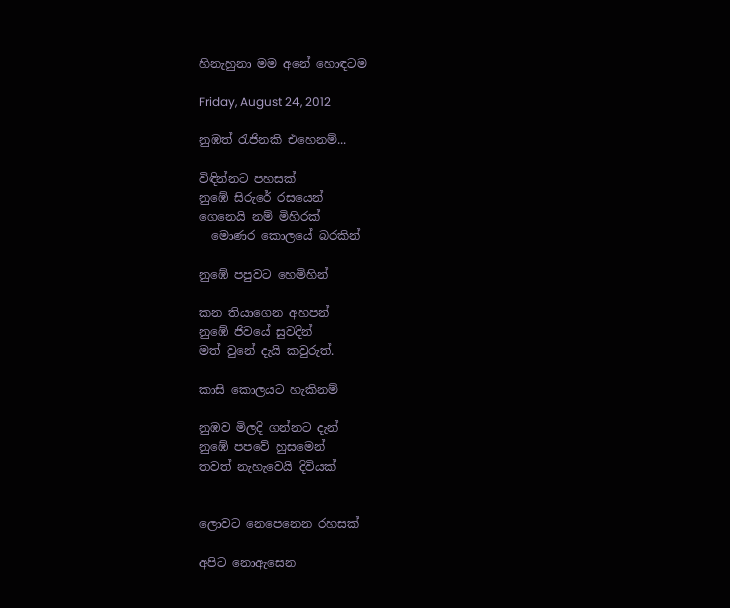හිනැහුනා මම අනේ හොඳටම

Friday, August 24, 2012

නුඹත් රැජිනකි එහෙනම්...

විඳින්නට පහසක්
නුඹේ සිරුරේ රසයෙන්
ගෙනෙයි නම් මිහිරක්
  මොණර කොලයේ බරකින්

නුඹේ පපුවට හෙමිහින්

කන තියාගෙන අහපන්
නුඹේ ජිවයේ සුවදින්
මත් වුනේ දැයි කවුරුත්.

කාසි කොලයට හැකිනම්

නුඹව මිලදි ගන්නට දැන්
නුඹේ පපවේ හුසමෙන්
තවත් නැහැවෙයි දිවියක්


ලොවට නෙපෙනෙන රහසක්

අපිට නොඇසෙන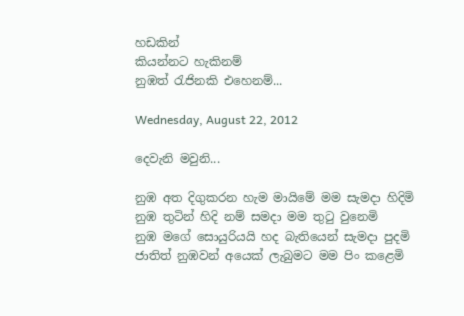හඩකින්
කියන්නට හැකිනම්
නුඹත් රැජිනකි එහෙනම්...

Wednesday, August 22, 2012

දෙවැනි මවුනි...

නුඹ අත දිගුකරන හැම මායිමේ මම සැමදා හිදිමි
නුඹ තුටින් හිදි නම් සමදා මම තුටු වුනෙමි
නුඹ මගේ සොයුරියයි හද බැතියෙන් සැමදා පුදමි
ජාතිත් නුඹවන් අයෙක් ලැබුමට මම පිං කළෙමි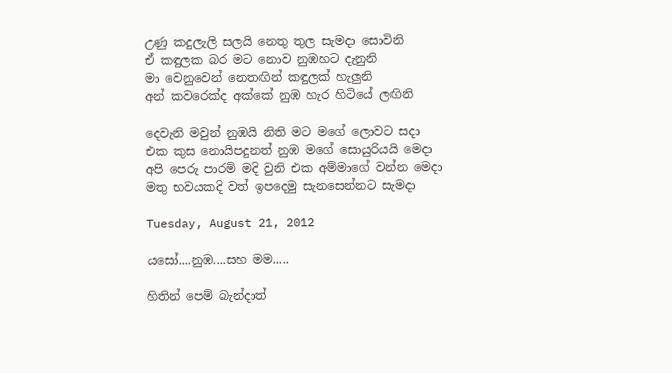උණු කදුලැලි සලයි නෙතු තුල සැමදා සොවිනි
ඒ කඳුලක බර මට නොව නුඹහට දැනුනි
මා වෙනුවෙන් නෙතඟින් කඳුලක් හැලුනි
අන් කවරෙක්ද අක්කේ නුඹ හැර හිටියේ ලඟිනි

දෙවැනි මවුන් නුඹයි නිති මට මගේ ලොවට සදා
එක කුස නොයිපදුනත් නුඹ මගේ සොයුරියයි මෙදා
අපි පෙරු පාරමි මදි වුනි එක අම්මාගේ වන්න මෙදා
මතු භවයකදි වත් ඉපදෙමු සැනසෙන්නට සැමදා

Tuesday, August 21, 2012

යසෝ....නුඹ....සහ මම.....

හිතින් පෙම් බැන්දාත්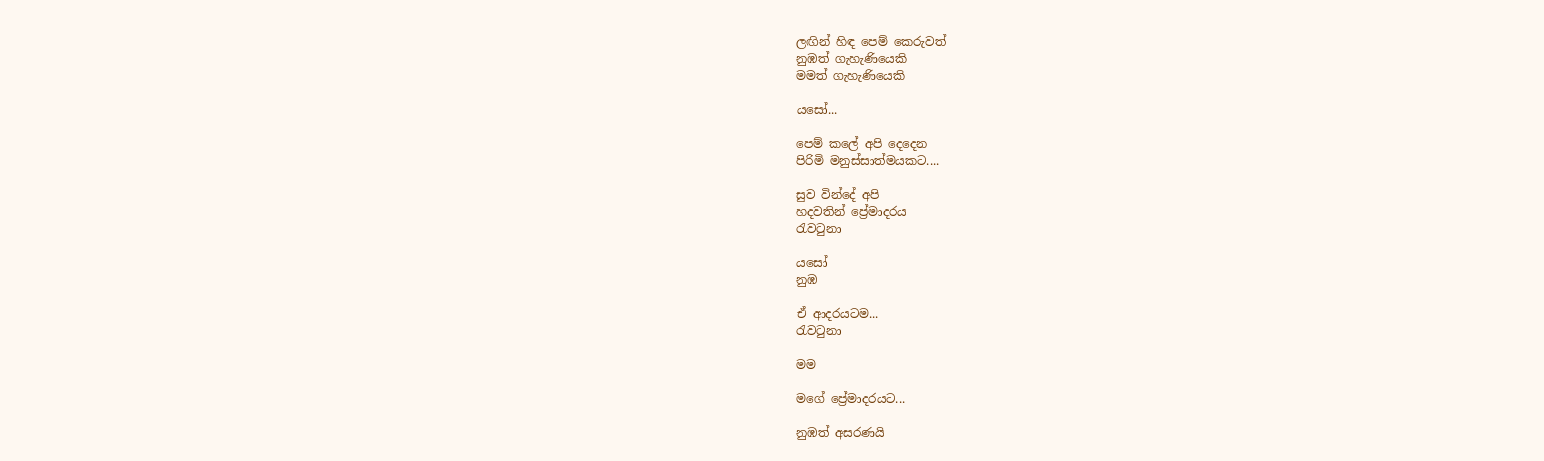ලඟින් හිඳ පෙම් කෙරුවත්
නුඹත් ගැහැණියෙකි
මමත් ගැහැණියෙකි

යසෝ...

පෙම් කලේ අපි දෙදෙන
පිරිමි මනුස්සාත්මයකට....

සුව වින්දේ අපි
හදවතින් ප්‍රේමාදරය
රැවටුනා

යසෝ
නුඹ

ඒ ආදරයටම...
රැවටුනා

මම

මගේ ප්‍රේමාදරයට...

නුඹත් අසරණයි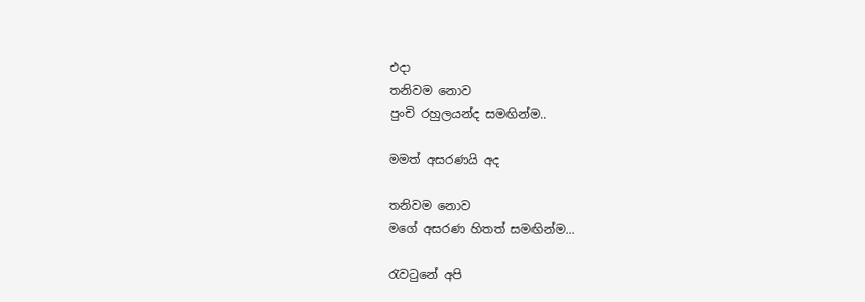එදා
තනිවම නොව
පුංචි රහුලයන්ද සමඟින්ම..

මමත් අසරණයි අද

තනිවම නොව
මගේ අසරණ හිතත් සමඟින්ම...

රැවටුනේ අපි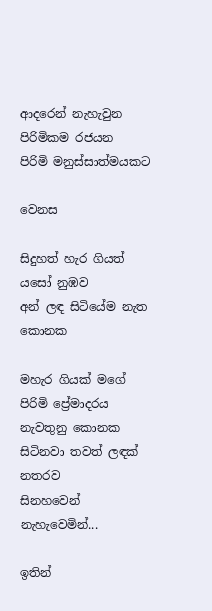ආදරෙන් නැහැවුන
පිරිමිකම රජයන
පිරිමි මනුස්සාත්මයකට

වෙනස

සිදුහත් හැර ගියත් යසෝ නුඹව
අන් ලඳ සිටියේම නැත කොනක

මහැර ගියක් මගේ පිරිමි ප්‍රේමාදරය
නැවතුනු කොනක
සිටිනවා තවත් ලඳක් නතරව
සිනහවෙන් නැහැවෙමින්...

ඉතින්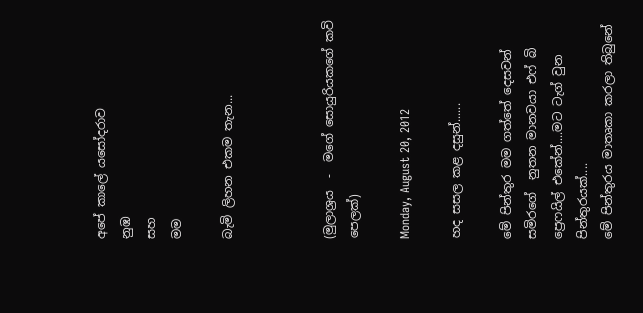අපේ කාලේ යසෝදරාව
නුඹ
සහ
මම

බැමි ලිහන එකම තැන...



(මුලාශ්‍රය  -  මගේ සොයුරියකගේ කවි පෙලක්)

Monday, August 20, 2012

හද සසල කළ දසුන්......

මේ පින්තුර මම ගත්තේ දෙසවන් සමිරගේ  නුතන මානවයා එෆ් බි ප්‍රෙෆයිල් එකේන්....මට ටැග් වුන පින්තුරයක්....
මේ පින්තුරය මාතෘකා කරලා තිබුනේ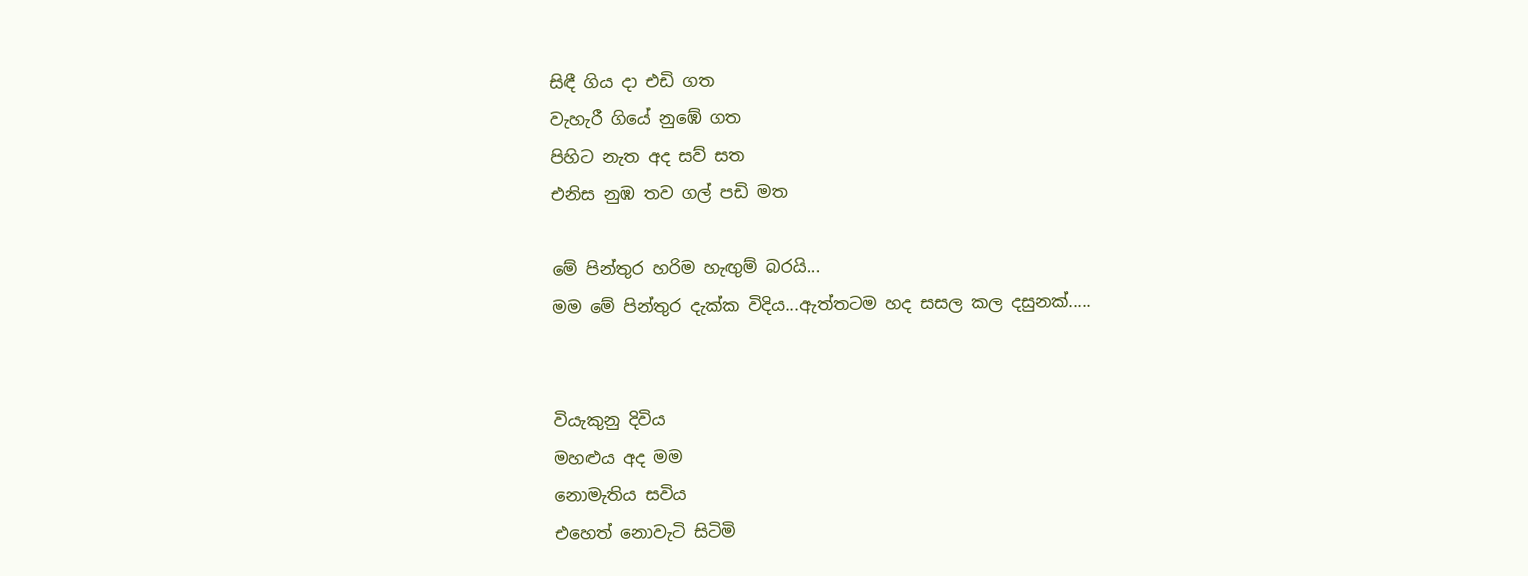සිඳී ගිය දා එඩි ගත
වැහැරී ගියේ නුඹේ ගත
පිහිට නැත අද සව් සත
එනිස නුඹ තව ගල් පඩි මත

මේ පින්තුර හරිම හැඟුම් බරයි...
මම මේ පින්තුර දැක්ක විදිය...ඇත්තටම හද සසල කල දසුනක්.....


වියැකුනු දිවිය
මහළුය අද මම
නොමැතිය සවිය
එහෙත් නොවැටි සිටිමි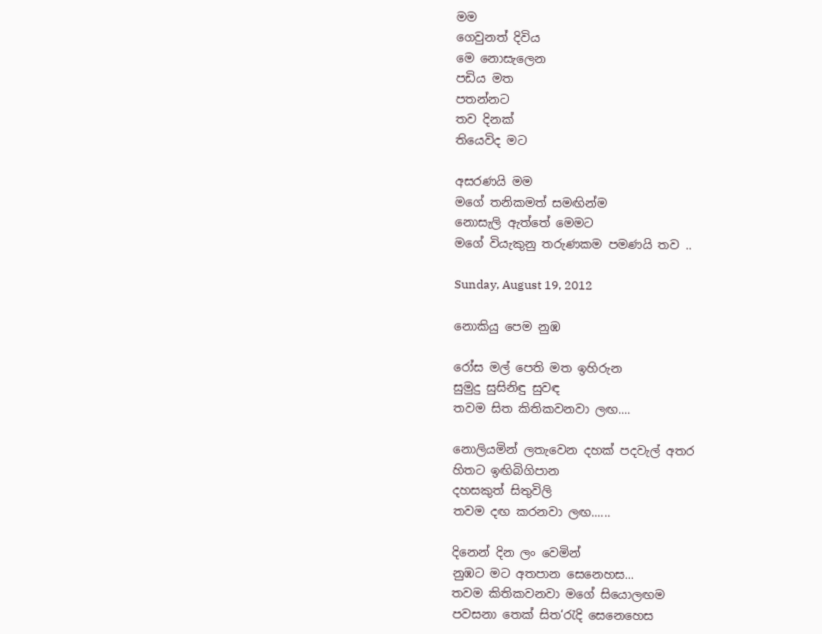මම
ගෙවුනත් දිවිය
මෙ නොසැලෙන
පඩිය මත
පතන්නට
තව දිනක්
තියෙවිද මට

අසරණයි මම
මගේ තනිකමත් සමඟින්ම
නොසැලි ඇත්තේ මෙමට
මගේ වියැකුනු තරුණකම පමණයි තව ..

Sunday, August 19, 2012

නොකියු පෙම නුඹ

රෝස මල් පෙති මත ඉහිරුන
සුමුදු සුසිනිඳු සුවඳ
තවම සිත කිතිකවනවා ලඟ....

නොලියමින් ලතැවෙන දහක් පදවැල් අතර
හිතට ඉඟිබිගිපාන
දහසකුත් සිතුවිලි
තවම දඟ කරනවා ලඟ......

දිනෙන් දින ලං වෙමින්
නුඹට මට අතපාන සෙනෙහස...
තවම කිතිකවනවා මගේ සියොලඟම
පවසනා තෙක් සිත‘රැදි සෙනෙහෙස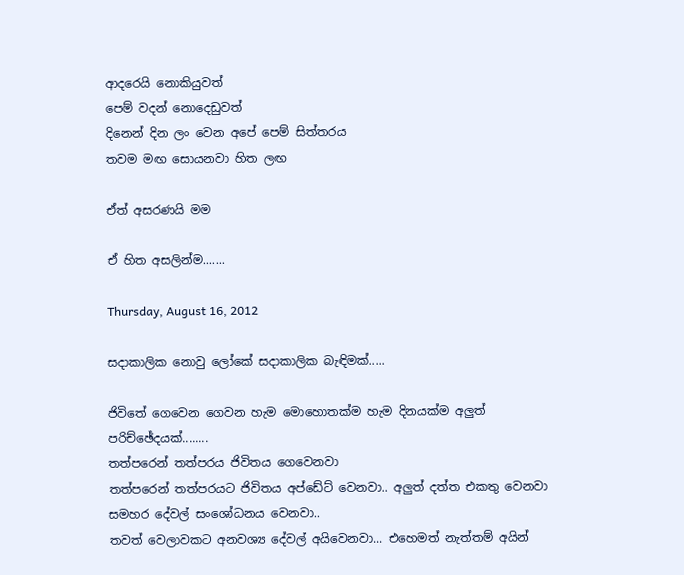ආදරෙයි නොකියුවත්
පෙම් වදන් නොදෙඩුවත්
දිනෙන් දින ලං වෙන අපේ පෙම් සිත්තරය
තවම මඟ සොයනවා හිත ලඟ

ඒත් අසරණයි මම

ඒ හිත අසලින්ම.......

Thursday, August 16, 2012

සදාකාලික නොවු ලෝකේ සදාකාලික බැඳිමක්.....

ජිවිතේ ගෙවෙන ගෙවන හැම මොහොතක්ම හැම දිනයක්ම අලුත් පරිච්ඡේදයක්........
තත්පරෙන් තත්පරය ජිවිතය ගෙවෙනවා
තත්පරෙන් තත්පරයට ජිවිතය අප්ඩේට් වෙනවා.. අලුත් දත්ත එකතු වෙනවා
සමහර දේවල් සංශෝධනය වෙනවා..
තවත් වෙලාවකට අනවශ්‍ය දේවල් අයිවෙනවා... එහෙමත් නැත්තම් අයින්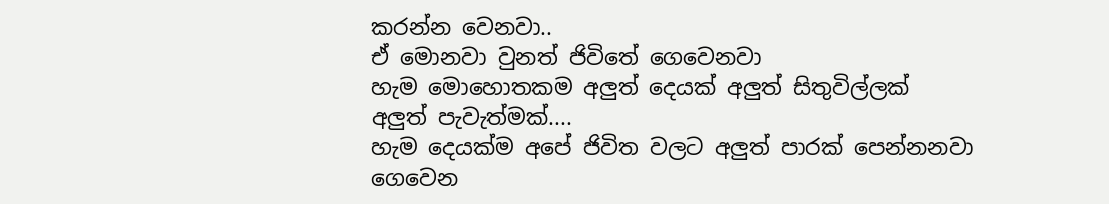කරන්න වෙනවා..
ඒ මොනවා වුනත් ජිවිතේ ගෙවෙනවා
හැම මොහොතකම අලුත් දෙයක් අලුත් සිතුවිල්ලක්
අලුත් පැවැත්මක්....
හැම දෙයක්ම අපේ ජිවිත වලට අලුත් පාරක් පෙන්නනවා ගෙවෙන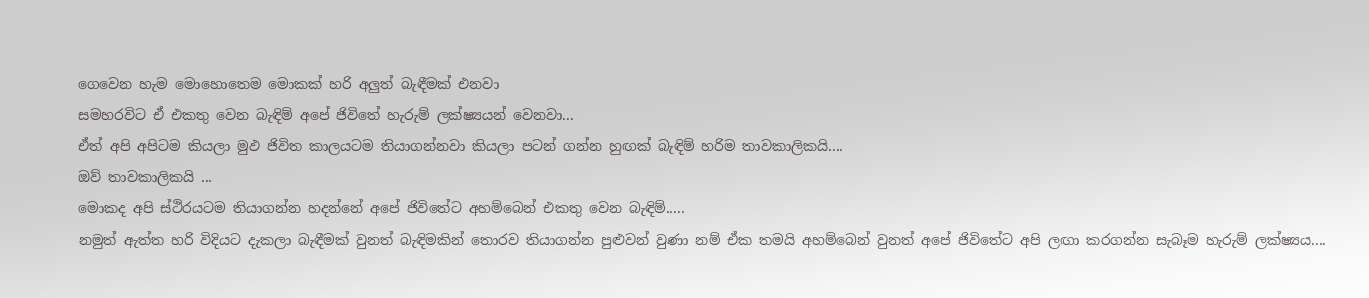ගෙවෙන හැම මොහොතෙම මොකක් හරි අලුත් බැඳීමක් එනවා
සමහරවිට ඒ එකතු වෙන බැඳිම් අපේ ජිවිතේ හැරුම් ලක්ෂ්‍යයන් වෙනවා...
ඒත් අපි අපිටම කියලා මුඵ ජිවිත කාලයටම තියාගන්නවා කියලා පටන් ගන්න හුඟක් බැඳිම් හරිම තාවකාලිකයි....
ඔව් තාවකාලිකයි ...
මොකද අපි ස්ථිරයටම තියාගන්න හදන්නේ අපේ ජිවිතේට අහම්බෙන් එකතු වෙන බැඳිම්.....
නමුත් ඇත්ත හරි විදියට දැකලා බැඳීමක් වුනත් බැඳිමකින් තොරව තියාගන්න පුළුවන් වුණා නම් ඒක තමයි අහම්බෙන් වුනත් අපේ ජිවිතේට අපි ලඟා කරගන්න සැබෑම හැරුම් ලක්ෂ්‍යය....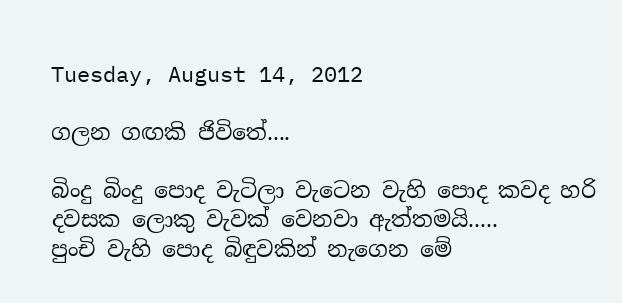Tuesday, August 14, 2012

ගලන ගඟකි ජිවිතේ....

බිංදු බිංදු පොද වැටිලා වැටෙන වැහි පොද කවද හරි දවසක ලොකු වැවක් වෙනවා ඇත්තමයි.....
පුංචි වැහි පොද බිඳුවකින් නැගෙන මේ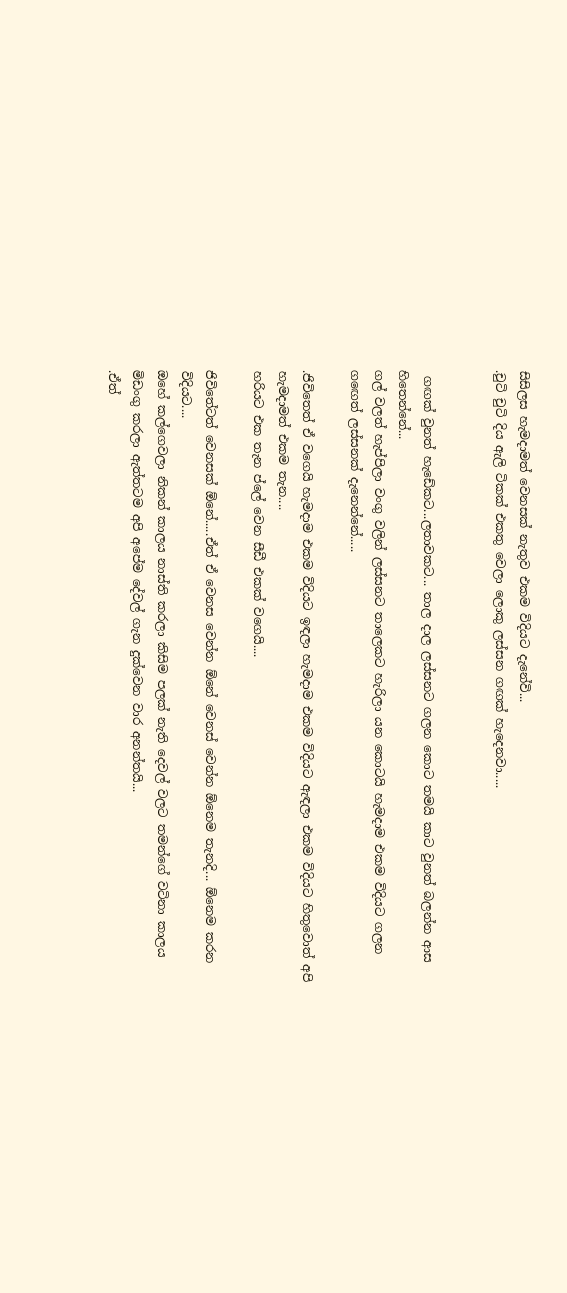සිසිලස හැමදාමත් වෙනසක් නැතුව එකම විදියට දැනේවි...
.චුටි චුටි දිය ඇලි ටිකක් එකතු වෙලා ලොකු ලස්සන ගඟක් හැදෙනවා.....


 ගඟක් වුනත් හැඩේකට...ලතාවකට... තාල දාල ලස්සනට ගලන කොට තමයි කාට වුනත් බලන්න ආස හිතෙන්නේ...
ගල් වලත් හැප්පිලා වංගු වලින් ලස්සනට තාලෙකට හැරිලා යන කොටයි හැමදාම එකම විදියට ගලන ගඟෙත් ලස්සනක් දැනෙන්නේ.....

.ජිවිතෙත් ඒ වගෙයි හැමදාම එකම විදියට ඉඳලා හැමදාම එකම විදියට ඇඳලා එකම විදියට හිතුවොත් අපි හැමදාමත් එකම තැන....
හරියට එක තැන ප්ලේ වෙන සීඩී එකක් වගෙයි....

ජිවිතේටත් වෙනසක් ඕනේ.....ඒත් ඒ වෙනස වෙන්න ඕනේ වෙනස් වෙන්න ඕනෙම තැනදි... ඕනෙම කරන විදියට....
ඔහේ කල්ගෙවලා නිකන් කාලය නාස්ති කරලා කිසිම පලක් නැති දෙවල් වලට තමන්ගේ වටිනා කාලය මිඩංගු කරලා ඇත්තටම අපි අපේම දේවල් ගැන දුක්වෙන වාර අනන්තයි...
.ඒත්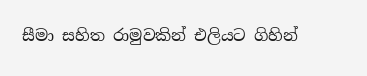සීමා සහිත රාමුවකින් එලියට ගිහින්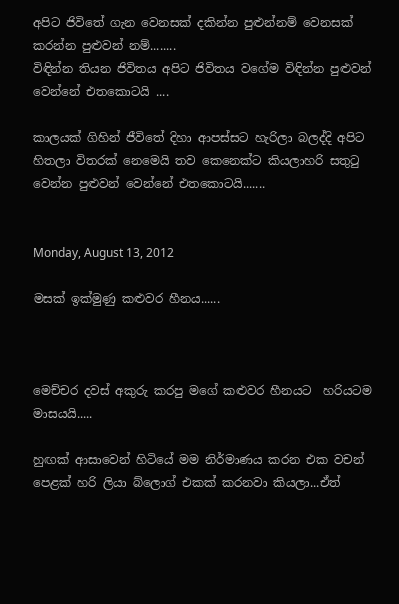අපිට ජිවිතේ ගැන වෙනසක් දකින්න පුළුන්නම් වෙනසක් කරන්න පුළුවන් නම්........
විඳින්න තියන ජිවිතය අපිට ජිවිතය වගේම විඳින්න පුළුවන් වෙන්නේ එතකොටයි ....

කාලයක් ගිහින් ජීවිතේ දිහා ආපස්සට හැරිලා බලද්දි අපිට හිතලා විතරක් නෙමෙයි තව කෙනෙක්ට කියලාහරි සතුටු වෙන්න පුළුවන් වෙන්නේ එතකොටයි.......


Monday, August 13, 2012

මසක් ඉක්මුණු කළුවර හීනය......



මෙච්චර දවස් අකුරු කරපු මගේ කළුවර හීනයට  හරියටම මාසයයි.....

හුඟක් ආසාවෙන් හිටියේ මම නිර්මාණය කරන එක වචන් පෙළක් හරි ලියා බ්ලොග් එකක් කරනවා කියලා...ඒත්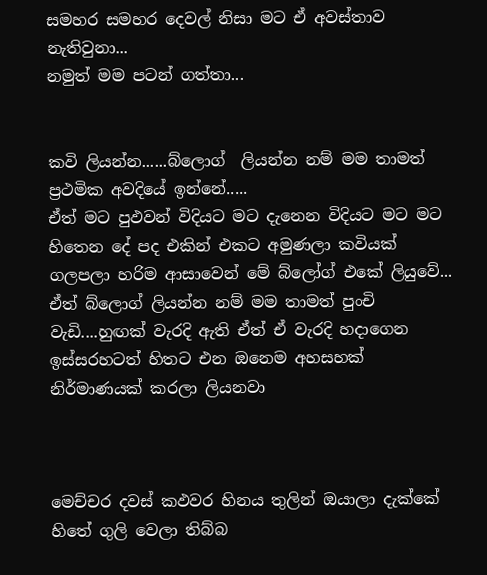සමහර සමහර දෙවල් නිසා මට ඒ අවස්තාව නැතිවුනා...
නමුත් මම පටන් ගත්තා...


කවි ලියන්න......බ්ලොග්  ලියන්න නම් මම තාමත් ප්‍රථමික අවදියේ ඉන්නේ.....
ඒත් මට පුඵවන් විදියට මට දැනෙන විදියට මට මට හිතෙන දේ පද එකින් එකට අමුණලා කවියක් ගලපලා හරිම ආසාවෙන් මේ බ්ලෝග් එකේ ලියුවේ...
ඒත් බ්ලොග් ලියන්න නම් මම තාමත් පුංචි වැඩි....හුඟක් වැරදි ඇති ඒත් ඒ වැරදි හදාගෙන ඉස්සරහටත් හිතට එන ඔනෙම අහසහක් නිර්මාණයක් කරලා ලියනවා



මෙච්චර දවස් කඵවර හිනය තුලින් ඔයාලා දැක්කේ හිතේ ගුලි වෙලා තිබ්බ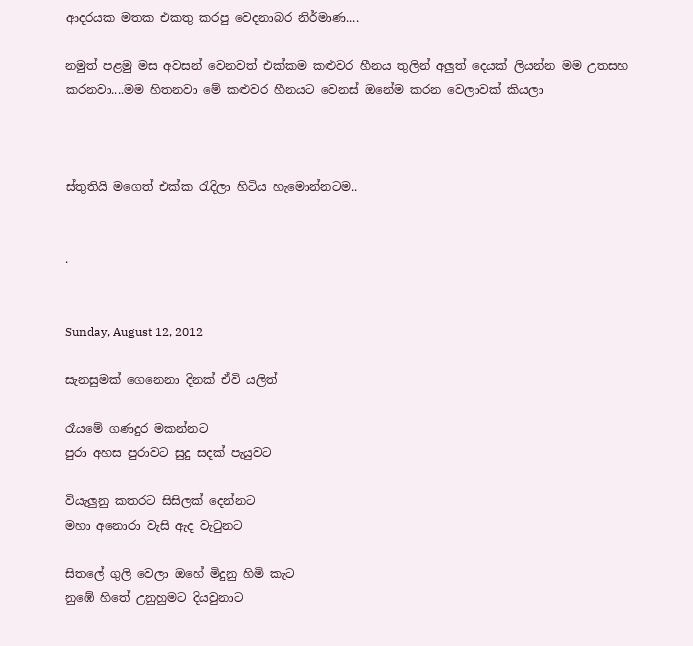ආදරයක මතක එකතු කරපු වෙදනාබර නිර්මාණ....

නමුත් පළමු මස අවසන් වෙනවත් එක්කම කළුවර හීනය තුලින් අලුත් දෙයක් ලියන්න මම උතසහ කරනවා....මම හිතනවා මේ කළුවර හීනයට වෙනස් ඔනේම කරන වෙලාවක් කියලා



ස්තුතියි මගෙත් එක්ක රැදිලා හිටිය හැමොන්නටම..


.


Sunday, August 12, 2012

සැනසුමක් ගෙනෙනා දිනක් ඒවි යලිත්

රෑයමේ ගණදුර මකන්නට
පුරා අහස පුරාවට සුදු සදක් පැයුවට

වියැලුනු කතරට සිසිලක් දෙන්නට
මහා අනොරා වැසි ඇද වැටුනට

සිතලේ ගුලි වෙලා ඔහේ මිදුනු හිමි කැට
නුඹේ හිතේ උනුහුමට දියවුනාට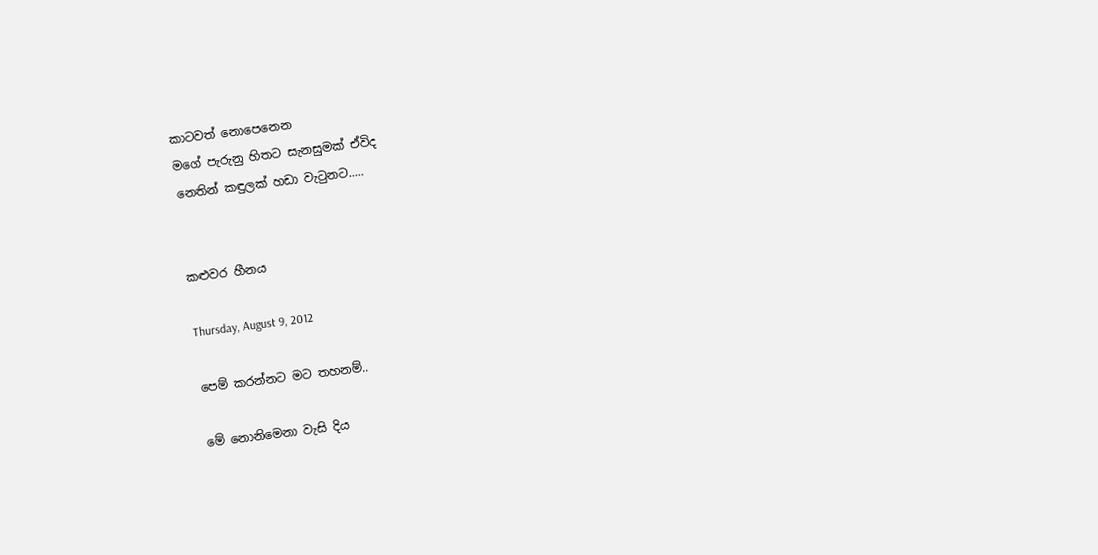කාටවත් නොපෙනෙන
මගේ පැරුනු හිතට සැනසුමක් ඒවිද
නෙතින් කඳුලක් හඩා වැටුනට.....


කළුවර හීනය

Thursday, August 9, 2012

පෙම් කරන්නට මට තහනම්..

මේ නොනිමෙනා වැසි දිය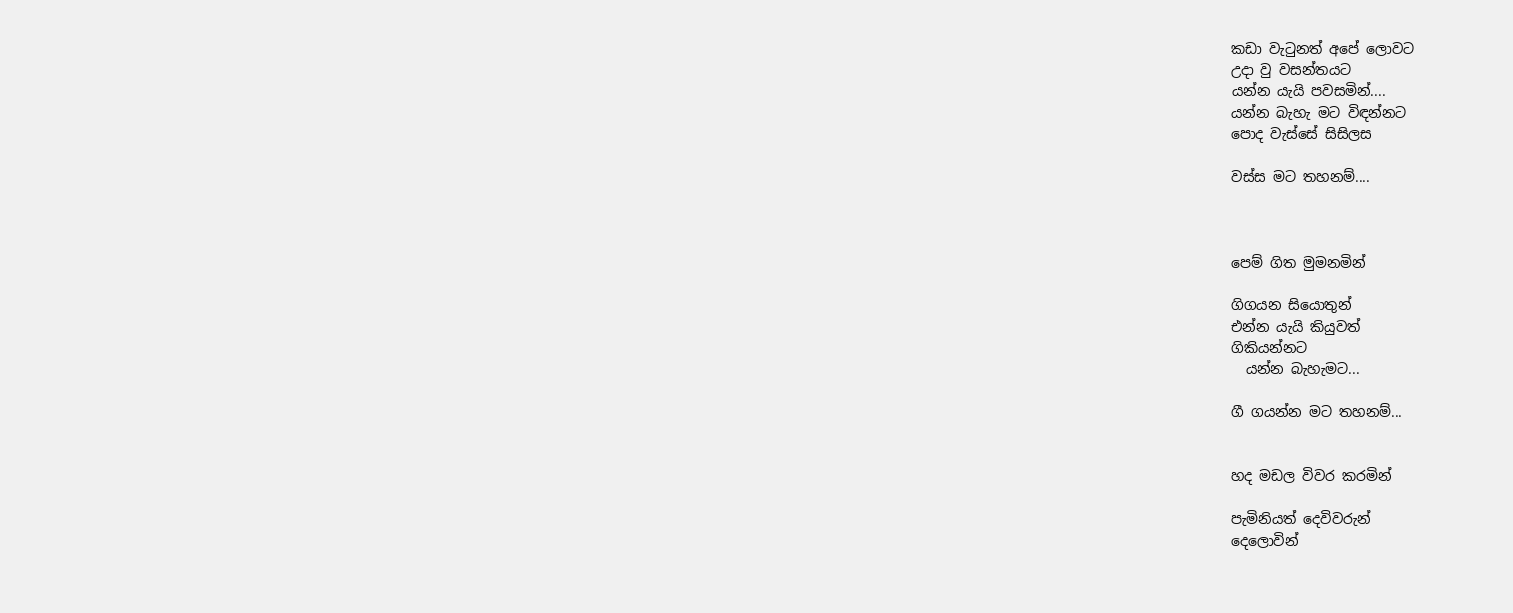කඩා වැටුනත් අපේ ලොවට
උදා වු වසන්තයට
යන්න යැයි පවසමින්....
යන්න බැහැ මට විඳන්නට
පොද වැස්සේ සිසිලස

වස්ස මට තහනම්....



පෙම් ගිත මුමනමින්

ගිගයන සියොතුන්
එන්න යැයි කියුවත්
ගිකියන්නට
  යන්න බැහැමට...

ගී ගයන්න මට තහනම්...


හද මඩල විවර කරමින්

පැමිනියත් දෙවිවරුන්
දෙලොවින්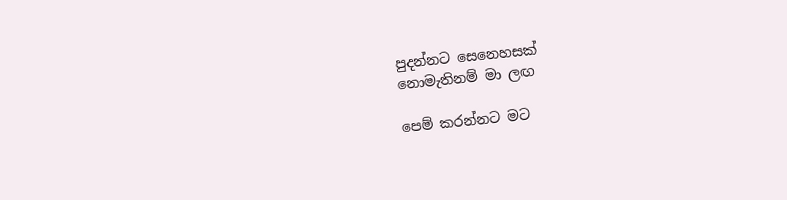පුදන්නට සෙනෙහසක්
නොමැතිනම් මා ලඟ

පෙම් කරන්නට මට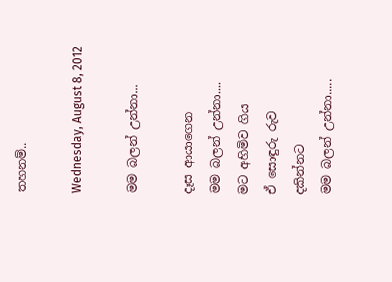තහනම්..

Wednesday, August 8, 2012

මම බලන් උන්නා...

දෑස ආයාගෙන
මම බලන් උන්නා....
මට අහිමිව ගිය
ඒ සොඳුරු රුව
දකින්නට
මම බලන් උන්නා.....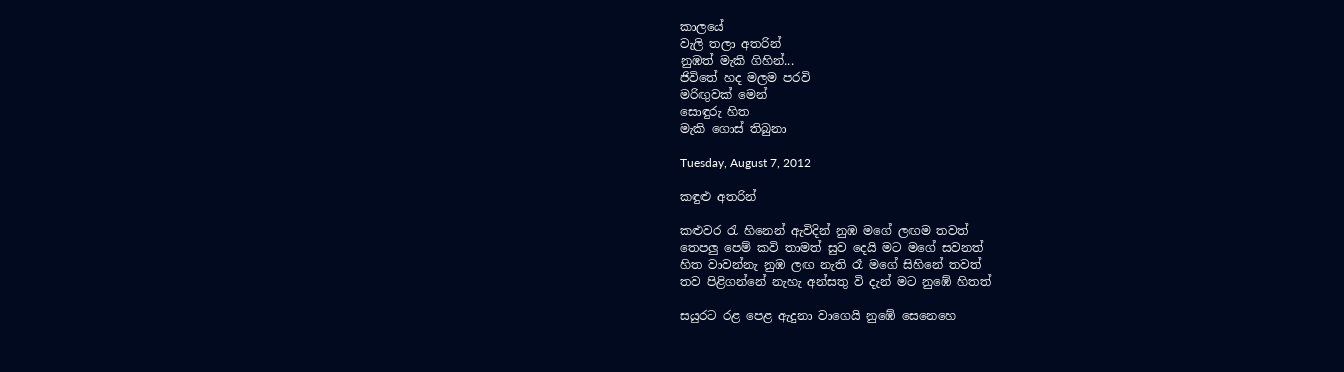කාලයේ
වැලි තලා අතරින්
නුඹත් මැකි ගිහින්...
ජිවිතේ හද මලම පරවි
මරිඟුවක් මෙන්
සොඳුරු හිත
මැකි ගොස් තිබුනා

Tuesday, August 7, 2012

කඳුළු අතරින්

කළුවර රැ හිනෙන් ඇවිදින් නුඹ මගේ ලඟම තවත්
තෙපලු පෙම් කවි තාමත් සුව දෙයි මට මගේ සවනත්
හිත වාවන්නැ නුඹ ලඟ නැති රෑ මගේ සිහිනේ තවත්
තව පිළිගන්නේ නැහැ අන්සතු වි දැන් මට නුඹේ හිතත්

සයුරට රළ පෙළ ඇදුනා වාගෙයි නුඹේ සෙනෙහෙ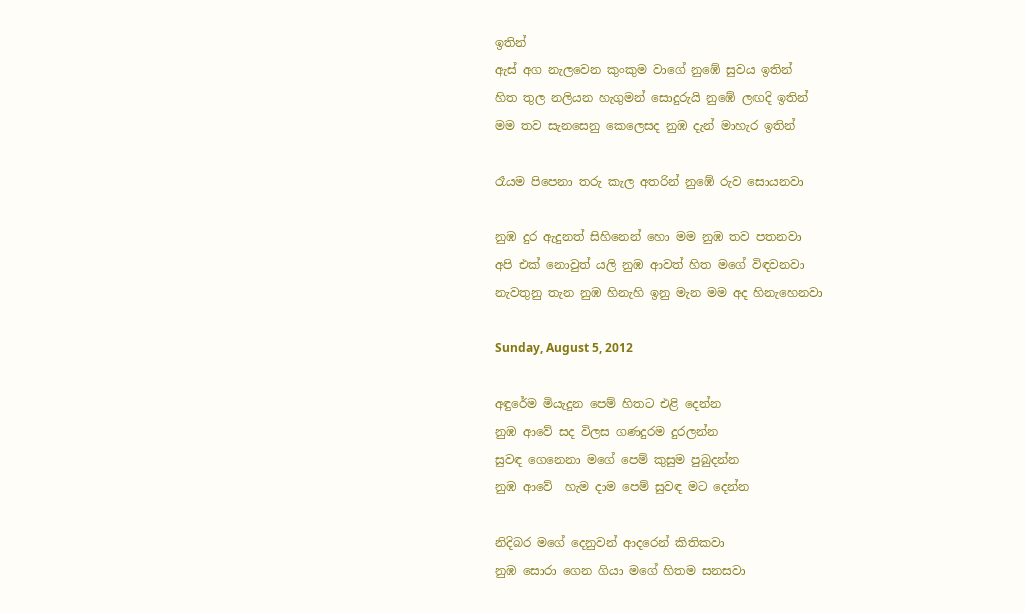ඉතින්
ඇස් අග නැලවෙන කුංකුම වාගේ නුඹේ සුවය ඉතින්
හිත තුල නලියන හැගුමන් සොදුරුයි නු‍ඹේ ලඟදි ඉතින්
මම තව සැනසෙනු කෙලෙසද නුඹ දැන් මාහැර ඉතින්

රෑයම පිපෙනා තරු කැල අතරින් නුඹේ රුව සොයනවා

නුඹ දුර ඇදුනත් සිහිනෙන් හො මම නුඹ තව පතනවා
අපි එක් නොවුත් යලි නුඹ ආවත් හිත මගේ විඳවනවා
නැවතුනු තැන නුඹ හිනැහි ඉනු මැන මම අද හිනැහෙනවා

Sunday, August 5, 2012

අඳුරේම මියැදුන පෙම් හිතට එළි දෙන්න
නුඹ ආවේ සද විලස ගණදුරම දුරලන්න
සුවඳ ගෙනෙනා මගේ පෙම් කුසුම පුබුදන්න
නුඹ ආවේ  හැම දාම පෙම් සුවඳ මට දෙන්න

නිදිබර මගේ දෙනුවන් ආදරෙන් කිතිකවා
නුඹ සොරා ගෙන ගියා මගේ හිතම සනසවා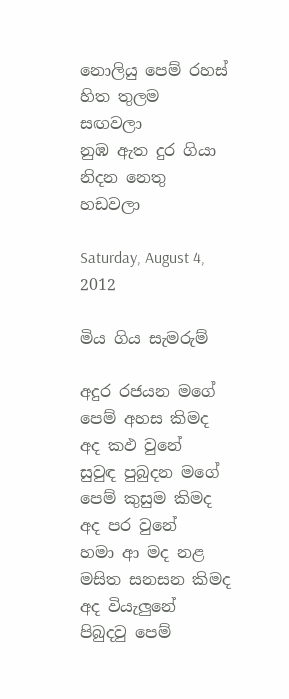නොලියු පෙම් රහස් හිත තුලම  සඟවලා
නුඹ ඇත දුර ගියා නිදන නෙතු හඩවලා

Saturday, August 4, 2012

මිය ගිය සැමරුම්

අදුර රජයන මගේ පෙම් අහස කිමද අද කඵ වුනේ
සුවුඳ පුබුදන මගේ පෙම් කුසුම කිමද අද පර වුනේ
හමා ආ මද නළ මසිත සනසන කිමද අද වියැලුනේ
පිබුදවු පෙම්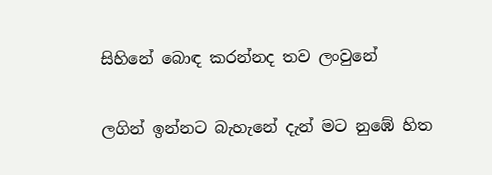සිහිනේ බොඳ කරන්නද තව ලංවුනේ

ලගින් ඉන්නට බැහැනේ දැන් මට නුඹේ හිත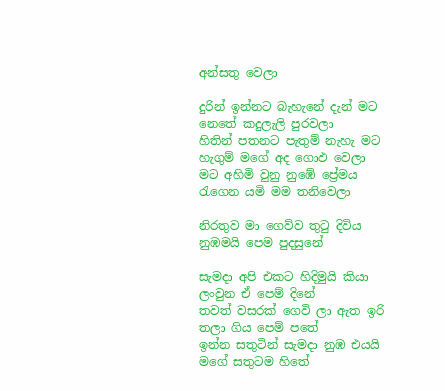අන්සතු වෙලා

දුරින් ඉන්නට බැහැනේ දැන් මට නෙතේ කදුලැලි පුරවලා
හිතින් පතනට පැතුම් නැහැ මට හැගුම් මගේ අද ගොඵ වෙලා
මට අහිමි වුනු නුඹේ ප්‍රේමය රැගෙන යමි මම තනිවෙලා

නිරතුව මා ගෙව්ව තුටු දිවිය නුඹමයි පෙම පුදසුනේ

සැමදා අපි එකට හිදිමුයි කියා ලංවුන ඒ පෙම් දිනේ
තවත් වසරක් ගෙවි ලා ඇත ඉරි තලා ගිය පෙම් පතේ
ඉන්න සතුටින් සැමදා නුඹ එයයි මගේ සතුටම හිතේ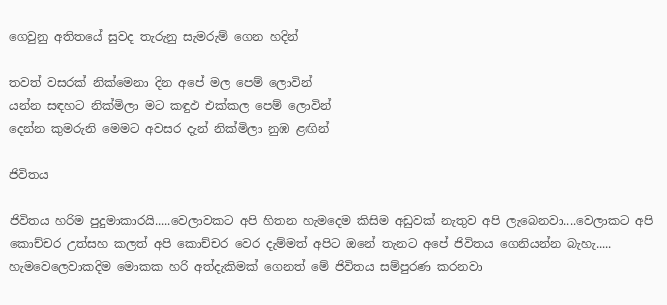ගෙවුනු අතිතයේ සුවද තැරුනු සැමරුම් ගෙන හදින්

තවත් වසරක් නික්මෙනා දින අපේ මල පෙම් ලොවින්
යන්න සඳහට නික්මිලා මට කඳුඵ එක්කල පෙම් ලොවින්
දෙන්න කුමරුනි මෙමට අවසර දැන් නික්මිලා නුඹ ළඟින්

ජිවිතය

ජිවිතය හරිම පුදුමාකාරයි.....වෙලාවකට අපි හිතන හැමදෙම කිසිම අඩුවක් නැතුව අපි ලැබෙනවා....වෙලාකට අපි කොච්චර උත්සහ කලත් අපි කොච්චර වෙර දැම්මත් අපිට ඔනේ තැනට අපේ ජිවිතය ගෙනියන්න බැහැ.....
හැමවෙලෙවාකදිම මොකක හරි අත්දැකිමක් ගෙනත් මේ ජිවිතය සම්පුරණ කරනවා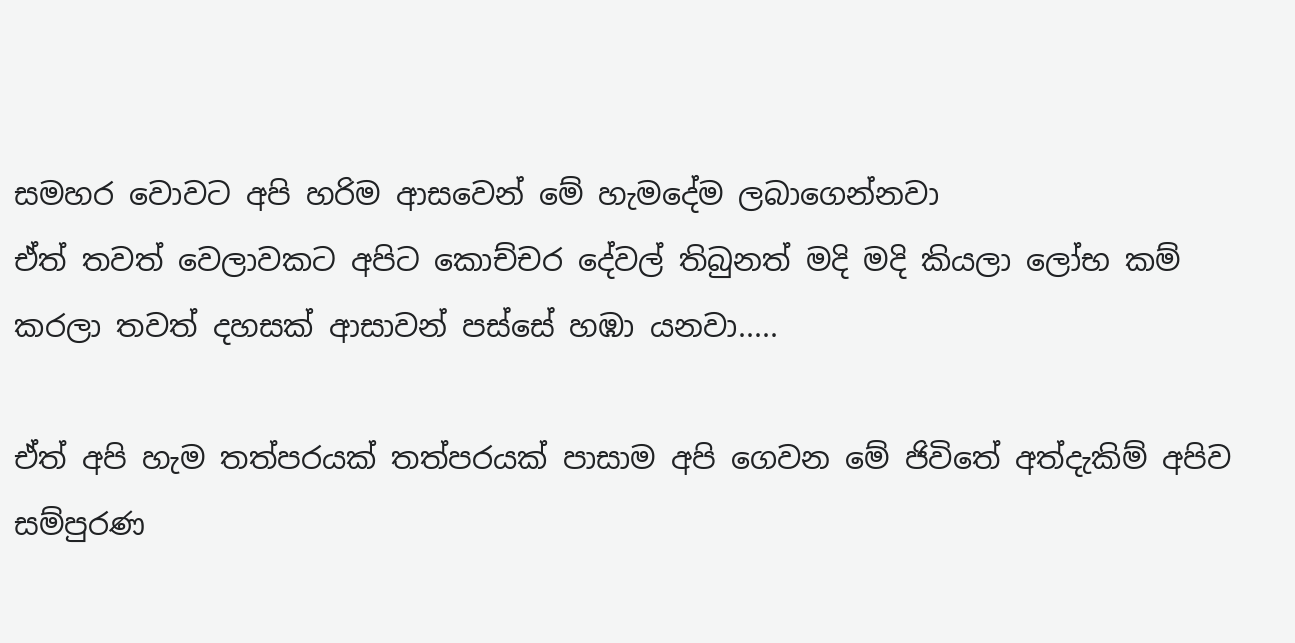සමහර වොවට අපි හරිම ආසවෙන් මේ හැමදේම ලබාගෙන්නවා
ඒත් තවත් වෙලාවකට අපිට කොච්චර දේවල් තිබුනත් මදි මදි කියලා ලෝභ කම් කරලා තවත් දහසක් ආසාවන් පස්සේ හඹා යනවා.....

ඒත් අපි හැම තත්පරයක් තත්පරයක් පාසාම අපි ගෙවන මේ ජිවිතේ අත්දැකිම් අපිව සම්පුරණ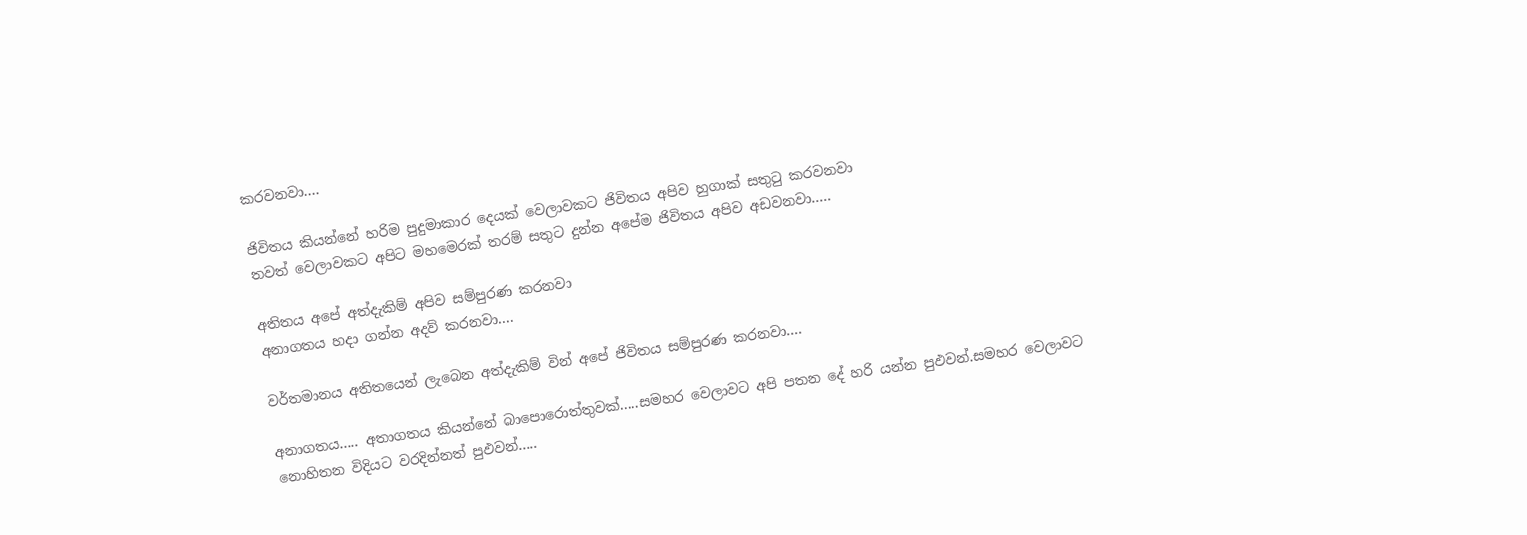කරවනවා....

ජිවිතය කියන්නේ හරිම පුදුමාකාර දෙයක් වෙලාවකට ජිවිතය අපිව හුගාක් සතුටු කරවනවා
තවත් වෙලාවකට අපිට මහමෙරක් තරම් සතුට දුන්න අපේම ජිවිතය අපිව අඩවනවා.....

අතිතය අපේ අත්දැකිම් අපිව සම්පුරණ කරනවා
අනාගතය හදා ගන්න අදව් කරනවා....

වර්තමානය අතිතයෙන් ලැබෙන අත්දැකිම් වින් අපේ ජිවිතය සම්පුරණ කරනවා....

අනාගතය..... අතාගතය කියන්නේ බාපොරොත්තුවක්.....සමහර වෙලාවට අපි පතන දේ හරි යන්න පුඵවන්.සමහර වෙලාවට නොහිතන විදියට වරදින්නත් පුඵවන්.....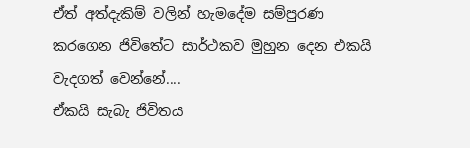ඒත් අත්දැකිම් වලින් හැමදේම සම්පුරණ කරගෙන ජිවිතේට සාර්ථකව මුහුන දෙන එකයි වැදගත් වෙන්නේ....
ඒකයි සැබැ ජිවිතය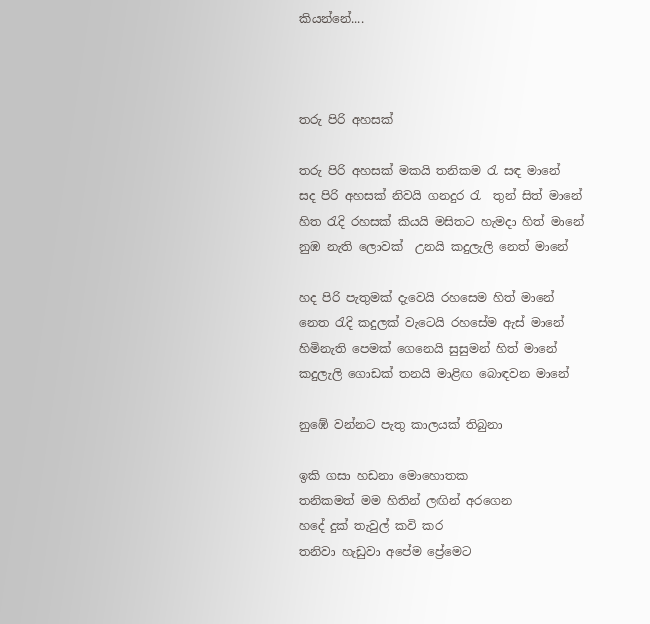කියන්නේ....



තරු පිරි අහසක්

තරු පිරි අහසක් මකයි තනිකම රැ සඳ මානේ
සද පිරි අහසක් නිවයි ගනදුර රැ  තුන් සිත් මානේ
හිත රැදි රහසක් කියයි මසිතට හැමදා හිත් මානේ
නුඹ නැති ලොවක්  උනයි කදුලැලි නෙත් මානේ

හද පිරි පැතුමක් දැවෙයි රහසෙම හිත් මානේ
නෙත රැදි කදුලක් වැටෙයි රහසේම ඇස් මානේ
හිමිනැති පෙමක් ගෙනෙයි සුසුමන් හිත් මානේ
කදුලැලි ගොඩක් තනයි මාළිඟ බොඳවන මානේ

නුඹේ වන්නට පැතු කාලයක් තිබුනා

ඉකි ගසා හඩනා මොහොතක
තනිකමත් මම හිතින් ලඟින් අරගෙන
හදේ දුක් තැවුල් කවි කර
තනිවා හැඩුවා අපේම ප්‍රේමෙට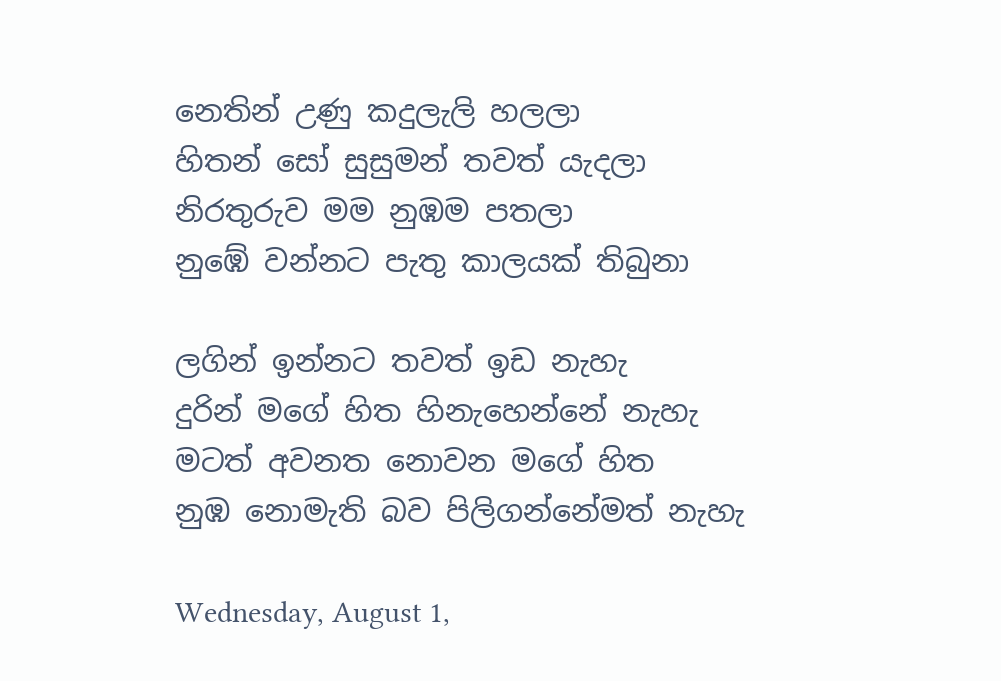නෙතින් උණු කදුලැලි හලලා
හිතන් සෝ සුසුමන් තවත් යැදලා
නිරතුරුව මම නුඹම පතලා
නුඹේ වන්නට පැතු කාලයක් තිබුනා

ලගින් ඉන්නට තවත් ඉඩ නැහැ
දුරින් මගේ හිත හිනැහෙන්නේ නැහැ
මටත් අවනත නොවන මගේ හිත
නුඹ නොමැති බව පිලිගන්නේමත් නැහැ

Wednesday, August 1,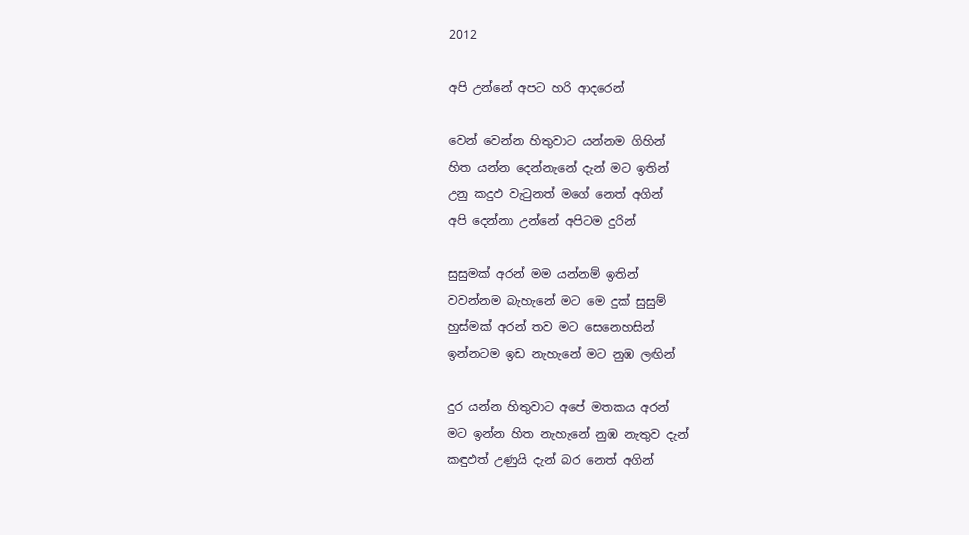2012

අපි උන්නේ අපට හරි ආදරෙන්

වෙන් වෙන්න හිතුවාට යන්නම ගිහින්
හිත යන්න දෙන්නැනේ දැන් මට ඉතින්
උනු කදුඵ වැටුනත් මගේ නෙත් අගින්
අපි දෙන්නා උන්නේ අපිටම දුරින්

සුසුමක් අරන් මම යන්නම් ඉතින්
වවන්නම බැහැනේ මට මෙ දුක් සුසුම්
හුස්මක් අරන් තව මට සෙනෙහසින්
ඉන්නටම ඉඩ නැහැනේ මට නුඹ ලඟින්

දුර යන්න හිතුවාට අපේ මතකය අරන්
මට ඉන්න හිත නැහැනේ නුඹ නැතුව දැන්
කඳුඵත් උණුයි දැන් බර නෙත් අගින්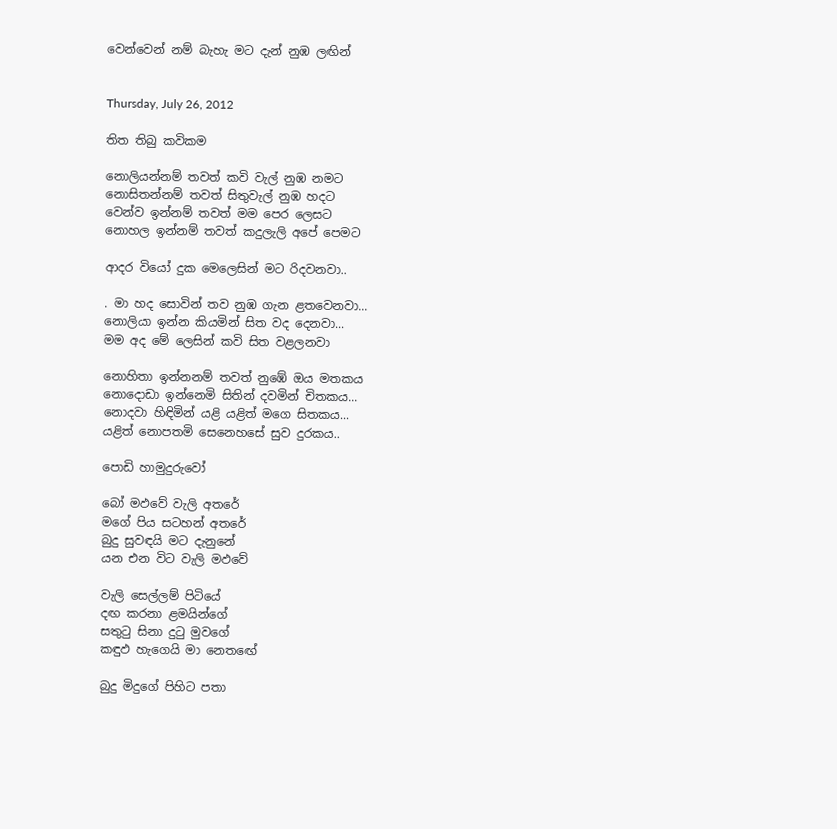වෙන්වෙන් නම් බැහැ මට දැන් නුඹ ලඟින්


Thursday, July 26, 2012

තිත තිබු කවිකම

නොලියන්නම් තවත් කවි වැල් නුඹ නමට
නොසිතන්නම් තවත් සිතුවැල් නුඹ හදට
වෙන්ව ඉන්නම් තවත් මම පෙර ලෙසට
නොහල ඉන්නම් තවත් කදුලැලි අපේ පෙමට

ආදර වියෝ දුක මෙලෙසින් මට රිදවනවා..

. මා හද සොවින් තව නුඹ ගැන ළතවෙනවා...
නොලියා ඉන්න කියමින් සිත වද දෙනවා...
මම අද මේ ලෙසින් කවි සිත වළලනවා

නොහිතා ඉන්නනම් තවත් නුඹේ ඔය මතකය
නොදොඩා ඉන්නෙමි සිතින් දවමින් චිතකය...
නොදවා හිඳිමින් යළි යළිත් මගෙ සිතකය...
යළිත් නොපතමි සෙනෙහසේ සුව දුරකය..

පොඩි හාමුදුරුවෝ

බෝ මඵවේ වැලි අතරේ
මගේ පිය සටහන් අතරේ
බුදු සුවඳයි මට දැනුනේ
යන එන විට වැලි මඵවේ

වැලි සෙල්ලම් පිටියේ
දඟ කරනා ළමයින්ගේ
සතුටු සිනා දුටු මුවගේ
කඳුඵ හැගෙයි මා නෙතඟේ

බුදු මිදුගේ පිහිට පතා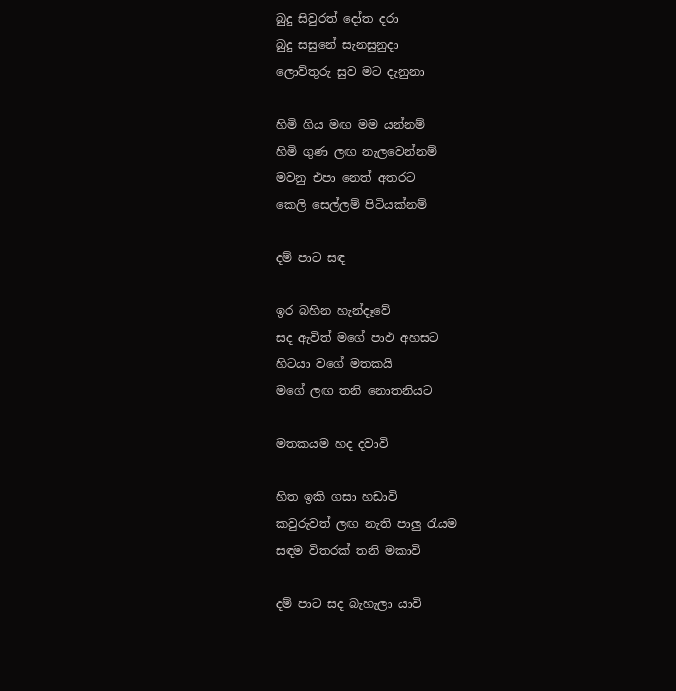බුදු සිවුරත් දෝත දරා
බුදු සසුනේ සැනසුනුදා
ලොව්තුරු සුව මට දැනුනා

හිමි ගිය මඟ මම යන්නම්
හිමි ගුණ ලඟ නැලවෙන්නම්
මවනු එපා නෙත් අතරට
කෙලි සෙල්ලම් පිටියක්නම්

දම් පාට සඳ

ඉර බහින හැන්දෑවේ
සද ඇවිත් මගේ පාඵ අහසට
හිටයා වගේ මතකයි
මගේ ලඟ තනි නොතනියට

මතකයම හද දවාවි

හිත ඉකි ගසා හඩාවි
කවුරුවත් ලඟ නැති පාලු රැයම
සඳම විතරක් තනි මකාවි

දම් පාට සද බැහැලා යාවි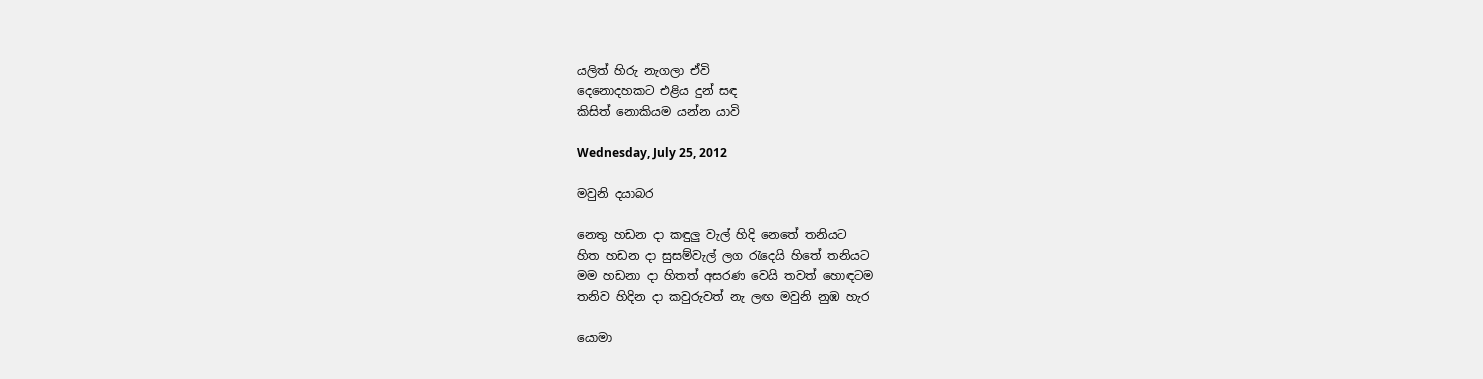යලිත් හිරු නැගලා ඒවි
දෙනොදහකට එළිය දුන් සඳ
කිසිත් නොකියම යන්න යාවි

Wednesday, July 25, 2012

මවුනි දයාබර

නෙතු හඩන දා කඳුලු වැල් හිදි නෙතේ තනියට
හිත හඩන දා සුසම්වැල් ලග රැදෙයි හිතේ තනියට
මම හඩනා දා හිතත් අසරණ වෙයි තවත් හොඳටම
තනිව හිදින දා කවුරුවත් නැ ලඟ මවුනි නුඹ හැර

යොමා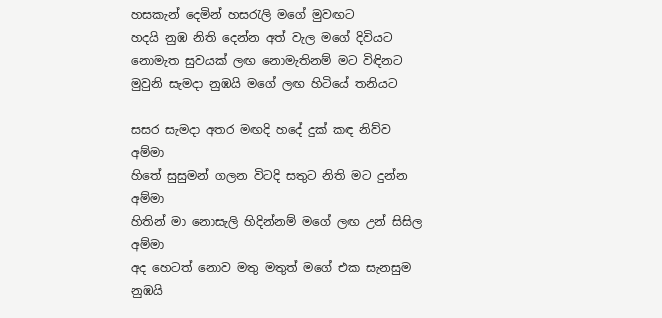හසකැන් දෙමින් හසරැලි මගේ මුවඟට
හදයි නුඹ නිති දෙන්න අත් වැල මගේ දිවියට
නොමැත සුවයක් ලඟ නොමැතිනම් මට විඳිනට
මුවුනි සැමදා නුඹයි මගේ ලඟ හිටියේ තනියට

සසර සැමදා අතර මඟදි හදේ දුක් කඳ නිව්ව අම්මා
හිතේ සුසුමන් ගලන විටදි සතුට නිති මට දුන්න අම්මා
හිතින් මා නොසැලි හිදින්නම් මගේ ලඟ උන් සිසිල අම්මා
අද හෙටත් නොව මතු මතුත් මගේ එක සැනසුම නුඹයි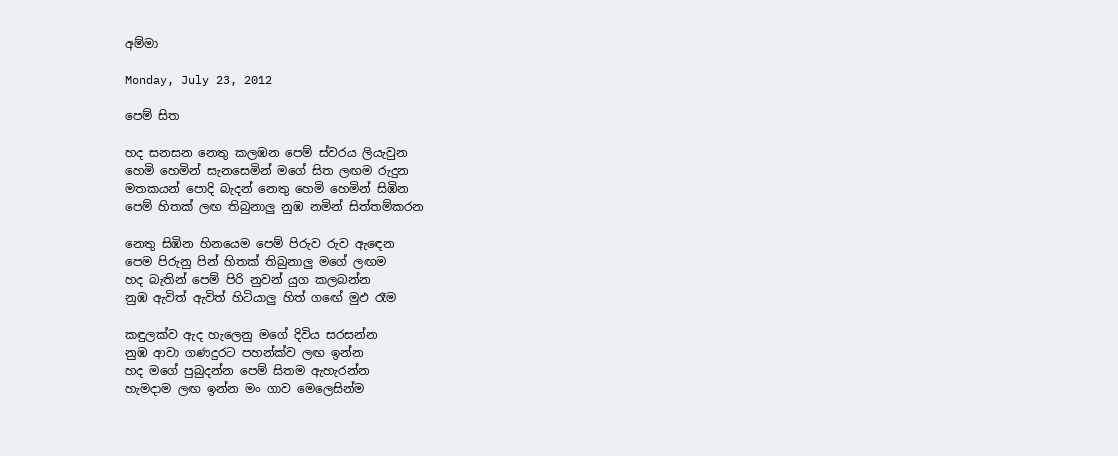අම්මා

Monday, July 23, 2012

පෙම් සිත

හද සනසන නෙතු කලඹන පෙම් ස්වරය ලියැවුන
හෙමි හෙමින් සැනසෙමින් මගේ සිත ලඟම රුදුන
මතකයන් පොදි බැදන් නෙතු හෙමි හෙමින් සිඹින
පෙම් හිතක් ලඟ තිබුනාලු නුඹ නමින් සිත්තම්කරන

නෙතු සිඹින හිනයෙම පෙම් පිරුව රුව ඇඳෙන
පෙම පිරුනු පින් හිතක් තිබුනාලු මගේ ලඟම
හද බැතින් පෙම් පිරි නුවන් යුග කලබන්න
නුඹ ඇවිත් ඇවිත් හිටියාලු හිත් ගඟේ මුඵ රෑම

කඳුලක්ව ඇද හැලෙනු මගේ දිවිය සරසන්න
නුඹ ආවා ගණදුරට පහන්ක්ව ලඟ ඉන්න
හද මගේ පුබුදන්න පෙම් සිතම ඇහැරන්න
හැමදාම ලඟ ඉන්න මං ගාව මෙලෙසින්ම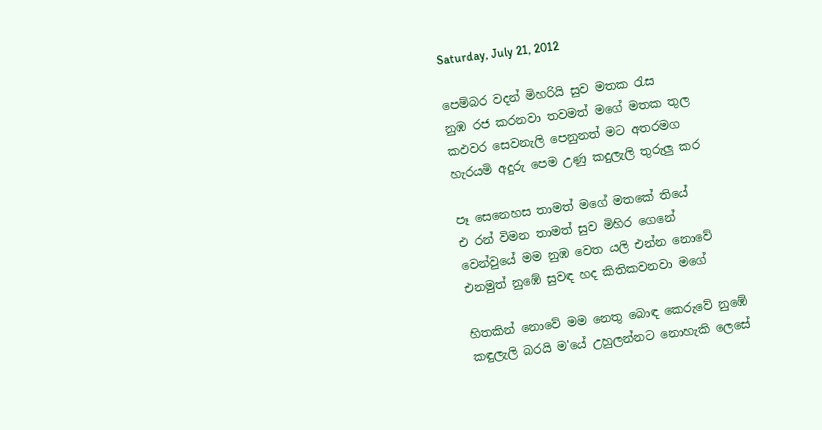Saturday, July 21, 2012

පෙම්බර වදන් මිහරියි සුව මතක රැස
නුඹ රජ කරනවා තවමත් මගේ මතක තුල
කඵවර සෙවනැලි පෙනුනත් මට අතරමග
හැරයමි අදුරු පෙම උණු කදුලැලි තුරුලු කර

පෑ සෙනෙහස තාමත් මගේ මතකේ තියේ
එ රන් විමන තාමත් සුව මිහිර ගෙනේ
වෙන්වුයේ මම නුඹ වෙත යලි එන්න නොවේ
එනමුත් නුඹේ සුවඳ හද කිතිකවනවා මගේ

හිතකින් නොවේ මම නෙතු බොඳ කෙරුවේ නුඹේ
කඳුලැලි බරයි ම'යේ උහුලන්නට නොහැකි ලෙ‍සේ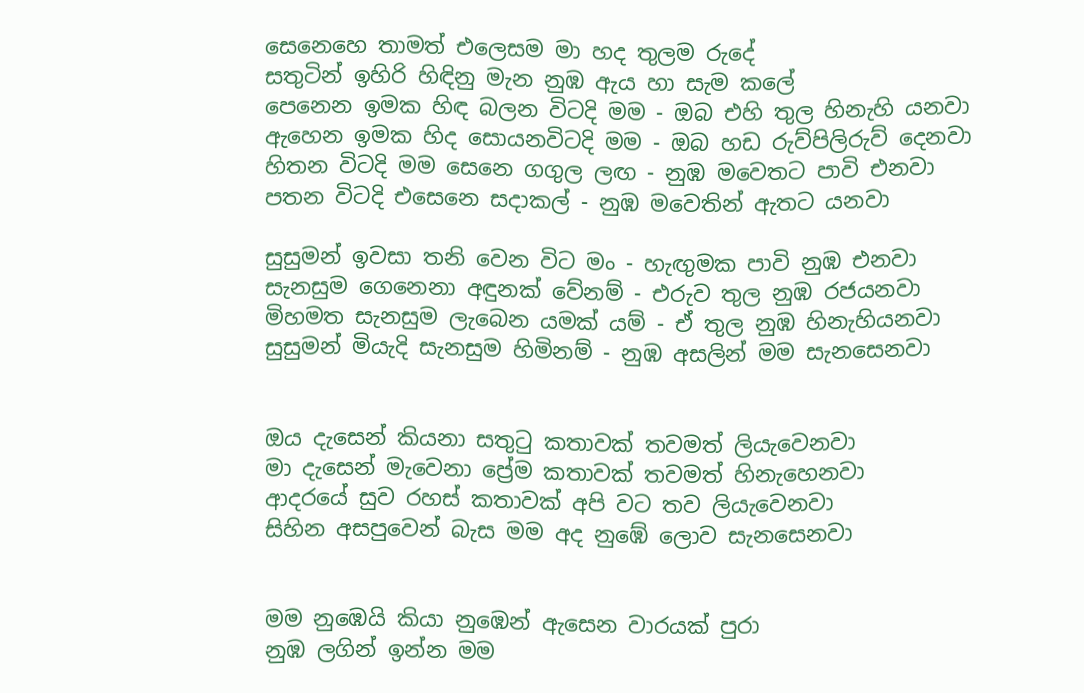සෙනෙහෙ තාමත් එලෙසම මා හද තුලම රුදේ
සතුටින් ඉහිරි හිඳිනු මැන නුඹ ඇය හා සැම කලේ
පෙනෙන ඉමක හිඳ බලන විටදි මම - ඔබ එහි තුල හිනැහි යනවා
ඇහෙන ඉමක හිද සොයනවිටදි මම - ඔබ හඩ රුව්පිලිරුව් දෙනවා
හිතන විටදි මම සෙනෙ ගගුල ලඟ - නුඹ මවෙතට පාවි එනවා
පතන විටදි එසෙනෙ සදාකල් - නුඹ මවෙතින් ඇතට යනවා

සුසුමන් ඉවසා තනි වෙන විට මං - හැඟුමක පාවි නුඹ එනවා
සැනසුම ගෙනෙනා අඳුනක් වේනම් - එරුව තුල නුඹ රජයනවා
මිහමත සැනසුම ලැබෙන යමක් යම් - ඒ තුල නුඹ හිනැහියනවා
සුසුමන් මියැදි සැනසුම හිමිනම් - නුඹ අසලින් මම සැනසෙනවා


ඔය දැසෙන් කියනා සතුටු කතාවක් තවමත් ලියැවෙනවා
මා දැසෙන් මැවෙනා ප්‍රේම කතාවක් තවමත් හිනැහෙනවා
ආදරයේ සුව රහස් කතාවක් අපි වට තව ලියැවෙනවා
සිහින අසපුවෙන් බැස මම අද නුඹේ ලොව සැනසෙනවා


මම නුඹෙයි කියා නුඹෙන් ඇසෙන වාරයක් පුරා
නුඹ ලගින් ඉන්න මම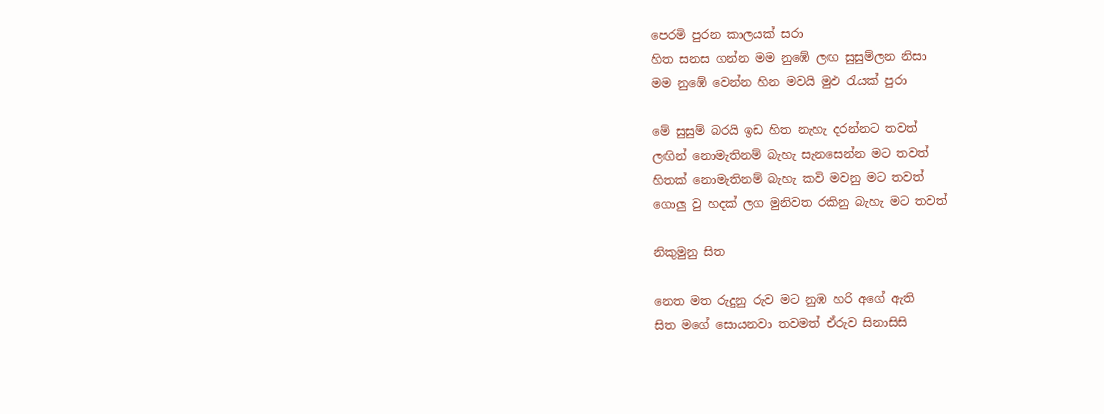පෙරමි පුරන කාලයක් සරා
හිත සනස ගන්න මම නුඹේ ලඟ සුසුම්ලන නිසා
මම නුඹේ වෙන්න හින මවයි මුඵ රැයක් පුරා

මේ සුසුම් බරයි ඉඩ හිත නැහැ දරන්නට තවත්‍
ලඟින් නොමැතිනම් බැහැ සැනසෙන්න මට තවත්
හිතක් නොමැතිනම් බැහැ කවි මවනු මට තවත්
ගොලු වු හදක් ලග මුනිවත රකිනු බැහැ මට තවත්

නිකුමුනු සිත

නෙත මත රුදුනු රුව මට නුඹ හරි අගේ ඇති
සිත මගේ සොයනවා තවමත් ඒරුව සිනාසිසි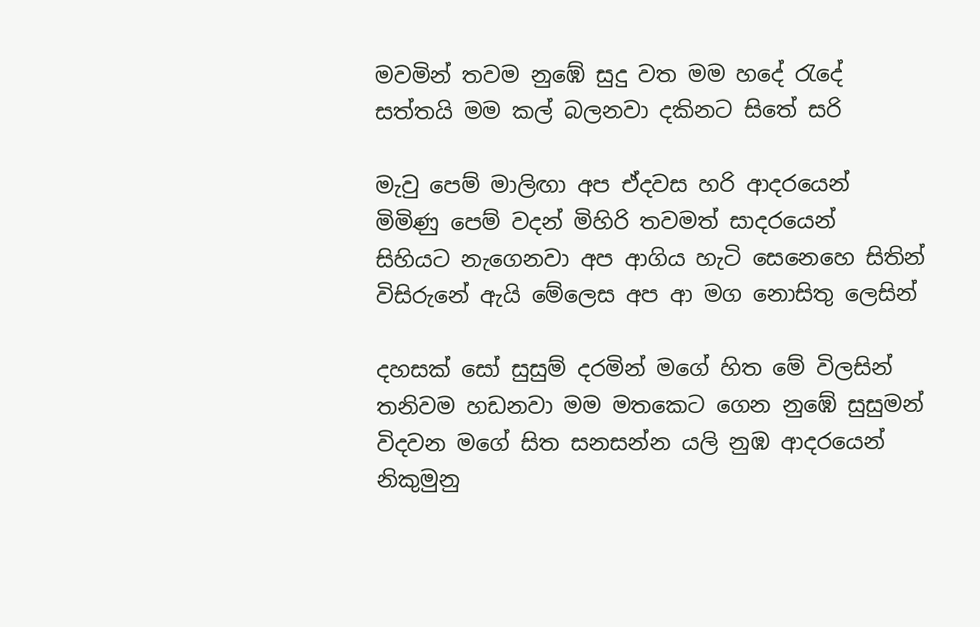මවමින් තවම නුඹේ සුදු වත මම හදේ රැදේ
සත්තයි මම කල් බලනවා දකිනට සිතේ සරි

මැවු පෙම් මාලිඟා අප ඒදවස හරි ආදරයෙන්
මිමිණු පෙම් වදන් මිහිරි තවමත් සාදරයෙන්
සිහියට නැගෙනවා අප ආගිය හැටි සෙනෙහෙ සිතින්
විසිරුනේ ඇයි මේලෙස අප ආ මග නොසිතු ලෙසින්

දහසක් සෝ සුසුම් දරමින් මගේ හිත මේ විලසින්
තනිවම හඩනවා මම මතකෙට ගෙන නුඹේ සුසුමන්
විදවන මගේ සිත සනසන්න යලි නුඹ ආදරයෙන්
නිකුමුනු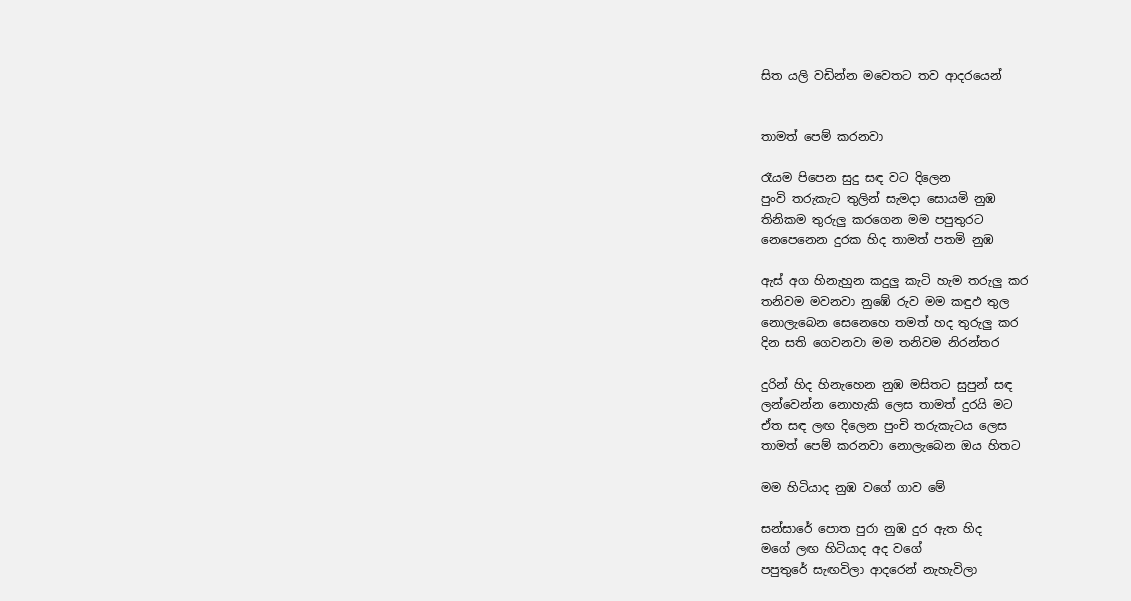සිත යලි වඩින්න මවෙතට තව ආදරයෙන්


තාමත් පෙම් කරනවා

රෑයම පිපෙන සුදු සඳ වට දිලෙන
පුංවි තරුකැට තුලින් සැමදා සොයමි නුඹ
තිනිකම තුරුලු කරගෙන මම පපුතුරට
නෙපෙනෙන දුරක හිද තාමත් පතමි නුඹ

ඇස් අග හිනැහුන කදුලු කැටි හැම තරුලු කර
තනිවම මවනවා නුඹේ රුව මම කඳුඵ තුල
නොලැබෙන සෙනෙහෙ තමත් හද තුරුලු කර
දින සති ගෙවනවා මම තනිවම නිරන්තර

දුරින් හිද හිනැහෙන නුඹ මසිතට සුපුන් සඳ
ලන්වෙන්න නොහැකි ලෙස තාමත් දුරයි මට
ඒත සඳ ලඟ දිලෙන පුංචි තරුකැටය ලෙස
තාමත් පෙම් කරනවා නොලැබෙන ඔය හිතට

මම හිටියාද නුඹ වගේ ගාව මේ

සන්සාරේ පොත පුරා නුඹ දුර ඇත හිද
මගේ ලඟ හිටියාද අද වගේ
පපුතුරේ සැඟවිලා ආදරෙන් නැහැවිලා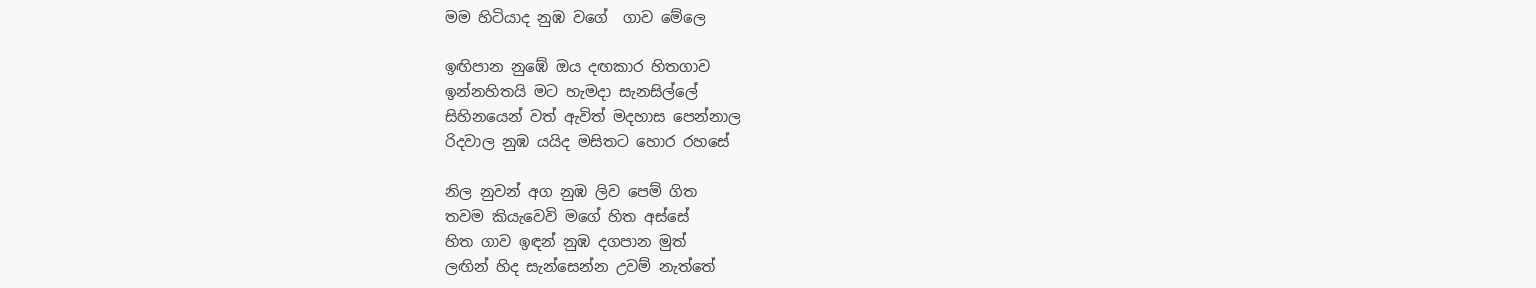මම හිටියාද නුඹ වගේ  ගාව මේලෙ

ඉඟිපාන නුඹේ ඔය දඟකාර හිතගාව
ඉන්නහිතයි මට හැමදා සැනසිල්ලේ
සිහිනයෙන් වත් ඇවිත් මදහාස පෙන්නාල
රිදවාල නුඹ යයිද මසිතට හොර රහසේ

නිල නුවන් අග නුඹ ලිව පෙම් ගිත
තවම කියැවෙවි මගේ හිත අස්සේ
හිත ගාව ඉඳන් නුඹ දගපාන මුත්
ලඟින් හිද සැන්සෙන්න උවම් නැත්තේ